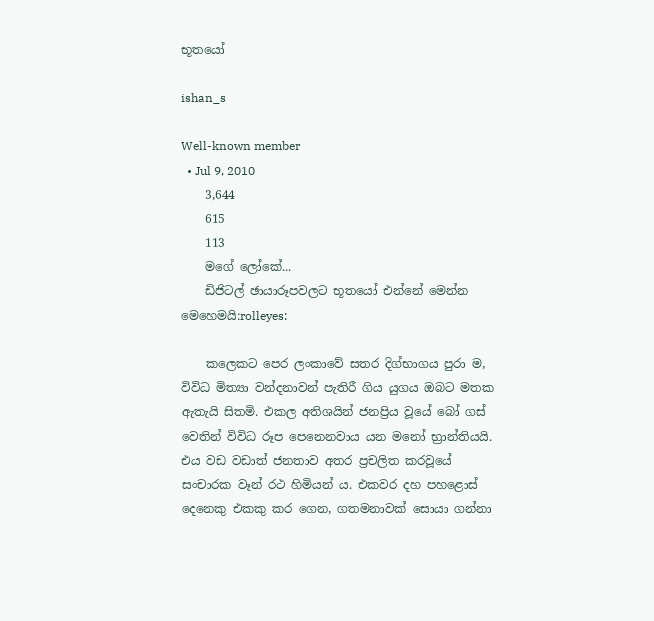භූතයෝ

ishan_s

Well-known member
  • Jul 9, 2010
    3,644
    615
    113
    මගේ ලෝකේ...
    ඩිජිටල් ඡායාරූපවලට භූතයෝ එන්නේ මෙන්න මෙහෙමයි:rolleyes:

    කලෙකට පෙර ලංකාවේ සතර දිග්භාගය පුරා ම, විවිධ මිත්‍යා වන්දනාවන් පැතිරී ගිය යුගය ඔබට මතක ඇතැයි සිතමි. එකල අතිශයින් ජනප්‍රිය වූයේ බෝ ගස්‌ වෙතින් විවිධ රූප පෙනෙනවාය යන මනෝ භ්‍රාන්තියයි. එය වඩ වඩාත් ජනතාව අතර ප්‍රචලිත කරවූයේ සංචාරක වෑන් රථ හිමියන් ය. එකවර දහ පහළොස්‌ දෙනෙකු එකකු කර ගෙන, ගතමනාවක්‌ සොයා ගන්නා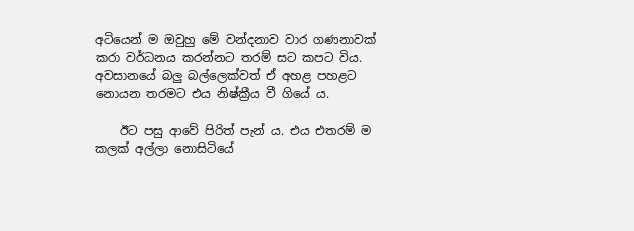අටියෙන් ම ඔවුහු මේ වන්දනාව වාර ගණනාවක්‌ කරා වර්ධනය කරන්නට තරම් සට කපට විය. අවසානයේ බලු බල්ලෙක්‌වත් ඒ අහළ පහළට නොයන තරමට එය නිෂ්ක්‍රීය වී ගියේ ය.

    ඊට පසු ආවේ පිරිත් පැන් ය. එය එතරම් ම කලක්‌ අල්ලා නොසිටියේ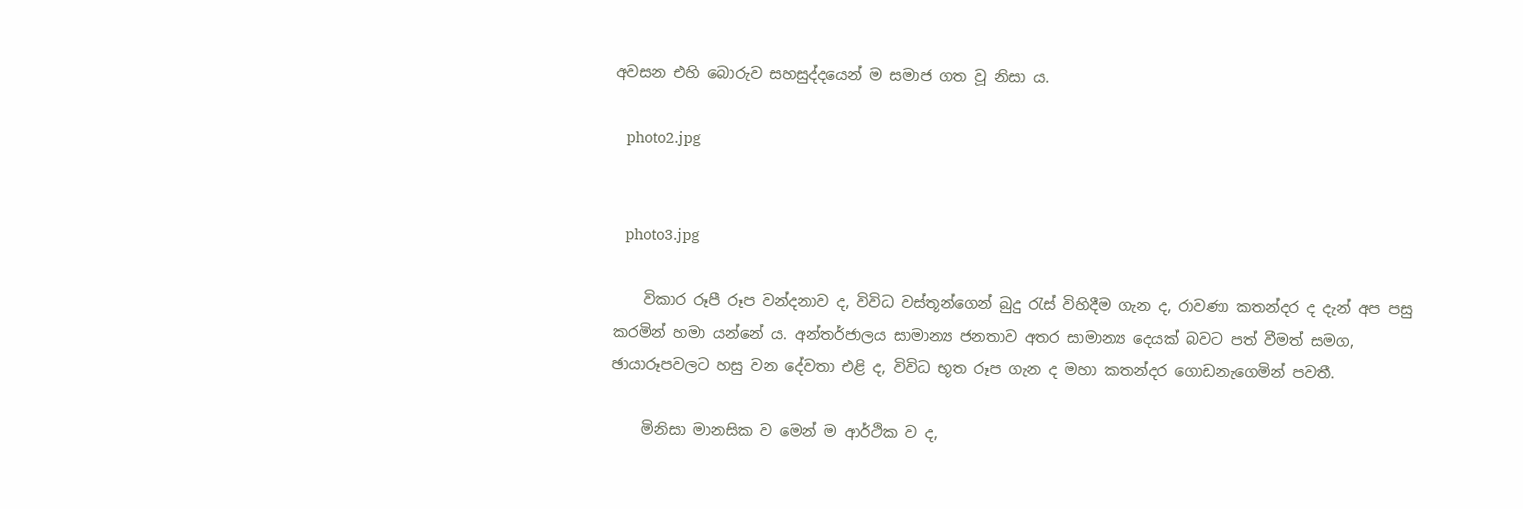අවසන එහි බොරුව සහසුද්දයෙන් ම සමාජ ගත වූ නිසා ය.

    photo2.jpg


    photo3.jpg

    විකාර රූපී රූප වන්දනාව ද, විවිධ වස්‌තූන්ගෙන් බුදු රැස්‌ විහිදීම ගැන ද, රාවණා කතන්දර ද දැන් අප පසු කරමින් හමා යන්නේ ය. අන්තර්ජාලය සාමාන්‍ය ජනතාව අතර සාමාන්‍ය දෙයක්‌ බවට පත් වීමත් සමග, ඡායාරූපවලට හසු වන දේවතා එළි ද, විවිධ භූත රූප ගැන ද මහා කතන්දර ගොඩනැගෙමින් පවතී.

    මිනිසා මානසික ව මෙන් ම ආර්ථික ව ද,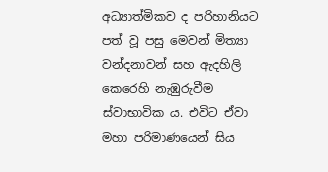අධ්‍යාත්මිකව ද පරිහානියට පත් වූ පසු මෙවන් මිත්‍යා වන්දනාවන් සහ ඇදහිලි කෙරෙහි නැඹුරුවීම ස්‌වාභාවික ය. එවිට ඒවා මහා පරිමාණයෙන් සිය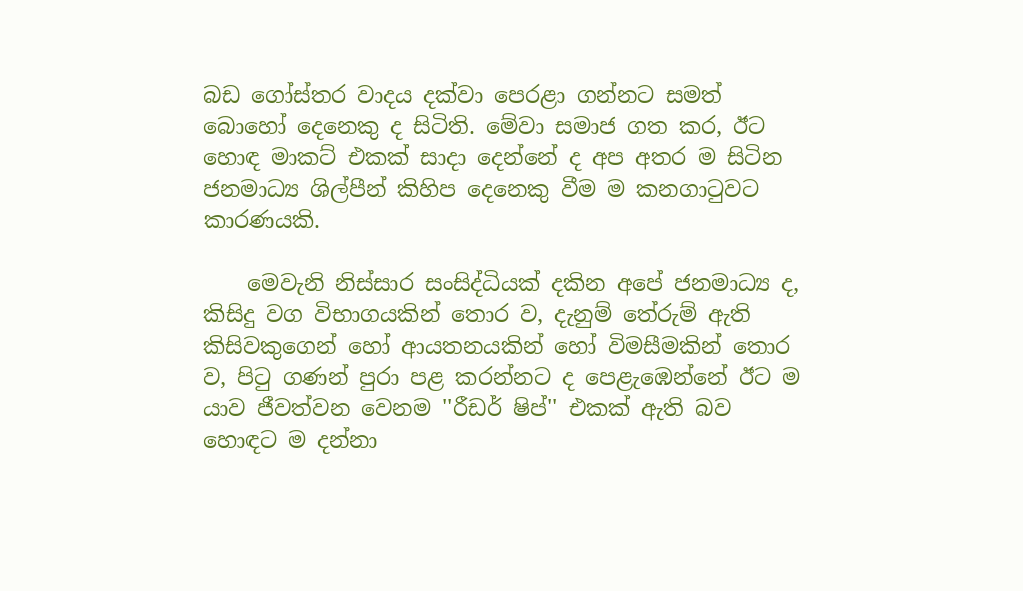බඩ ගෝස්‌තර වාදය දක්‌වා පෙරළා ගන්නට සමත් බොහෝ දෙනෙකු ද සිටිති. මේවා සමාජ ගත කර, ඊට හොඳ මාකට්‌ එකක්‌ සාදා දෙන්නේ ද අප අතර ම සිටින ජනමාධ්‍ය ශිල්පීන් කිහිප දෙනෙකු වීම ම කනගාටුවට කාරණයකි.

    මෙවැනි නිස්‌සාර සංසිද්ධියක්‌ දකින අපේ ජනමාධ්‍ය ද, කිසිදු වග විභාගයකින් තොර ව, දැනුම් තේරුම් ඇති කිසිවකුගෙන් හෝ ආයතනයකින් හෝ විමසීමකින් තොර ව, පිටු ගණන් පුරා පළ කරන්නට ද පෙළැඹෙන්නේ ඊට ම යාව ජීවත්වන වෙනම ''රීඩර් ෂිප්'' එකක්‌ ඇති බව හොඳට ම දන්නා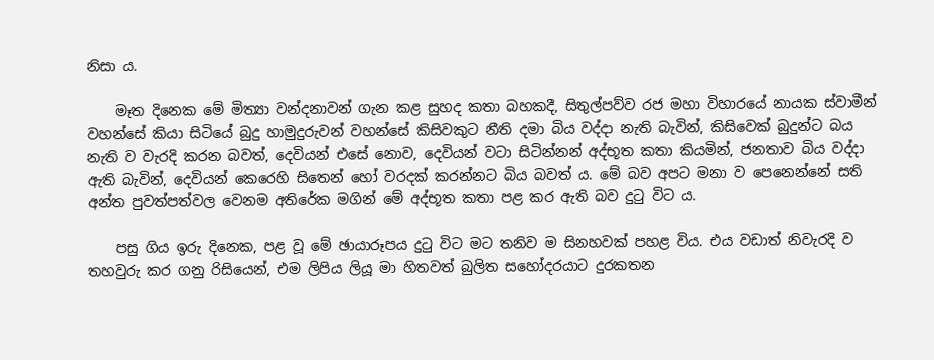නිසා ය.

    මෑත දිනෙක මේ මිත්‍යා වන්දනාවන් ගැන කළ සුහද කතා බහකදී, සිතුල්පව්ව රජ මහා විහාරයේ නායක ස්‌වාමීන් වහන්සේ කියා සිටියේ බුදු හාමුදුරුවන් වහන්සේ කිසිවකුට නීති දමා බිය වද්දා නැති බැවින්, කිසිවෙක්‌ බුදුන්ට බය නැති ව වැරදි කරන බවත්, දෙවියන් එසේ නොව, දෙවියන් වටා සිටින්නන් අද්භූත කතා කියමින්, ජනතාව බිය වද්දා ඇති බැවින්, දෙවියන් කෙරෙහි සිතෙන් හෝ වරදක්‌ කරන්නට බිය බවත් ය. මේ බව අපට මනා ව පෙනෙන්නේ සති අන්ත පුවත්පත්වල වෙනම අතිරේක මගින් මේ අද්භූත කතා පළ කර ඇති බව දුටු විට ය.

    පසු ගිය ඉරු දිනෙක, පළ වූ මේ ඡායාරූපය දුටු විට මට තනිව ම සිනහවක්‌ පහළ විය. එය වඩාත් නිවැරදි ව තහවුරු කර ගනු රිසියෙන්, එම ලිපිය ලියූ මා හිතවත් බුලිත සහෝදරයාට දුරකතන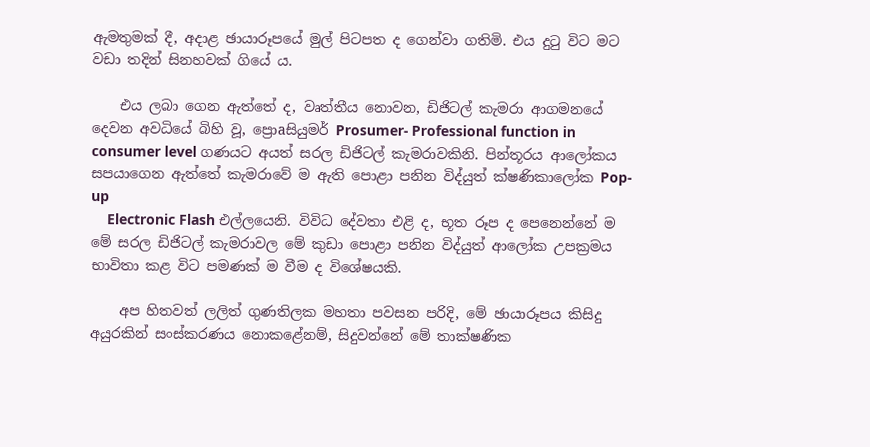ඇමතුමක්‌ දී, අදාළ ඡායාරූපයේ මුල් පිටපත ද ගෙන්වා ගතිමි. එය දුටු විට මට වඩා තදින් සිනහවක්‌ ගියේ ය.

    එය ලබා ගෙන ඇත්තේ ද, වෘත්තීය නොවන, ඩිජිටල් කැමරා ආගමනයේ දෙවන අවධියේ බිහි වූ, ප්‍රොaසියුමර් Prosumer- Professional function in consumer level ගණයට අයත් සරල ඩිජිටල් කැමරාවකිනි. පින්තූරය ආලෝකය සපයාගෙන ඇත්තේ කැමරාවේ ම ඇති පොළා පනින විද්යුත් ක්‌ෂණිකාලෝක Pop-up
    Electronic Flash එල්ලයෙනි. විවිධ දේවතා එළි ද, භූත රූප ද පෙනෙන්නේ ම මේ සරල ඩිජිටල් කැමරාවල මේ කුඩා පොළා පනින විද්යුත් ආලෝක උපක්‍රමය භාවිතා කළ විට පමණක්‌ ම වීම ද විශේෂයකි.

    අප හිතවත් ලලිත් ගුණතිලක මහතා පවසන පරිදි, මේ ඡායාරූපය කිසිදු අයුරකින් සංස්‌කරණය නොකළේනම්, සිදුවන්නේ මේ තාක්‌ෂණික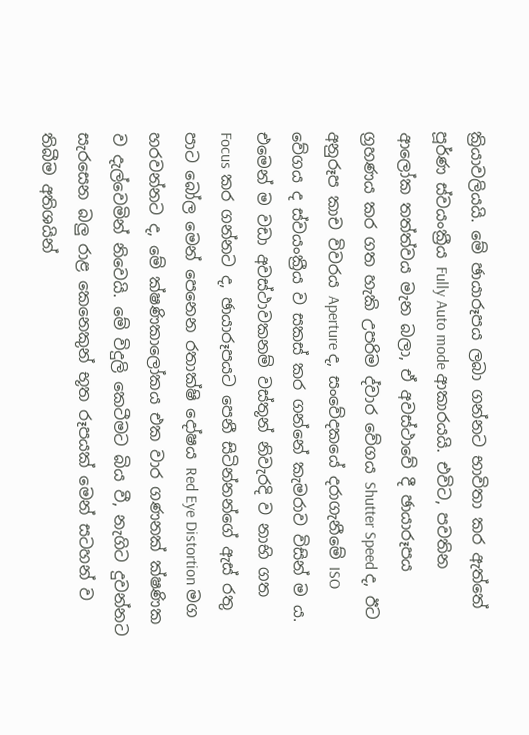ක්‍රියාවලියයි. මේ ඡායාරූපය ලබා ගන්නට භාවිතා කර ඇත්තේ පූර්ණ ස්‌වයංක්‍රීය Fully Auto mode ආකාරයයි. එවිට, පවතින ආලෝක තත්ත්වය මැන බලා, ඒ අවස්‌ථාවේ දී ඡායාරූපය ග්‍රහණය කර ගත හැකි උපරිම ද්වාර වේගය Shutter Speed ද, ඊට අනුරූප කාච විවරය Aperture ද, සංවේදකයේ දරාගැනීමේ ISO වේගය ද ස්‌වයංක්‍රීය ව සකස්‌ කර ගන්නේ කැමරාව විසින් ම ය. එමෙන් ම වඩා අවස්‌ථාවකනම් වස්‌තූන් නිවැරදි ව නාභි ගත Focus කර ගන්නට ද, ඡායාරූපයට පෙනී සිටින්නන්ගේ ඇස්‌ රතු පාට බෝල මෙන් පෙනෙන රතාක්‌ෂි දෝෂය Red Eye Distortion මග හරවන්නට ද, මේ ක්‌ෂණිකාලෝකය එක වාර ගණනක්‌ ක්‌ෂණික ව දැල්වෙමින් නිවෙයි. මේ විදුලි කෙටීමට බිය වී, නැගිට දුවන්නට සැරසෙන බලු රාළ කෙනෙකුන් භූත රූපයක්‌ මෙන් සටහන් ව තිබීම අතිශයින්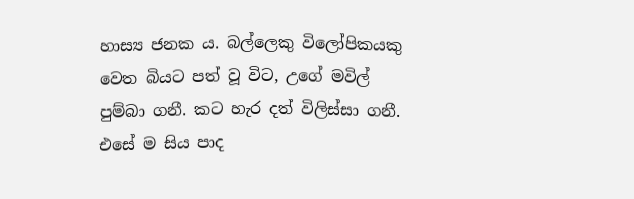හාස්‍ය ජනක ය. බල්ලෙකු විලෝපිකයකු වෙත බියට පත් වූ විට, උගේ මවිල් පුම්බා ගනී. කට හැර දත් විලිස්‌සා ගනී. එසේ ම සිය පාද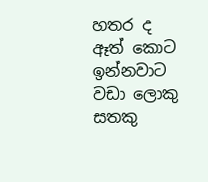හතර ද ඈත් කොට ඉන්නවාට වඩා ලොකු සතකු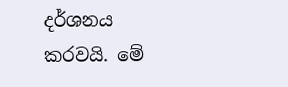දර්ශනය කරවයි. මේ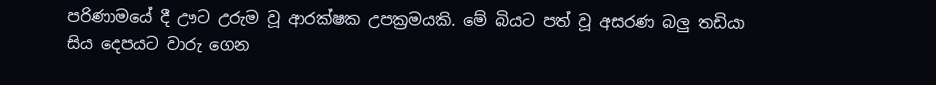පරිණාමයේ දී ඌට උරුම වූ ආරක්‌ෂක උපක්‍රමයකි. මේ බියට පත් වූ අසරණ බලු තඩියා සිය දෙපයට වාරු ගෙන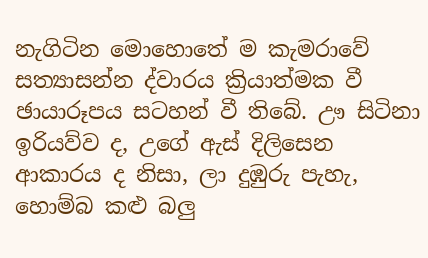නැගිටින මොහොතේ ම කැමරාවේ සත්‍යාසන්න ද්වාරය ක්‍රියාත්මක වී ඡායාරූපය සටහන් වී තිබේ. ඌ සිටිනා ඉරියව්ව ද, උගේ ඇස්‌ දිලිසෙන ආකාරය ද නිසා, ලා දුඹුරු පැහැ, හොම්බ කළු බලු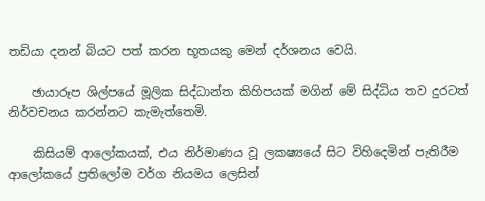තඩියා දනන් බියට පත් කරන භූතයකු මෙන් දර්ශනය වෙයි.

    ඡායාරූප ශිල්පයේ මූලික සිද්ධාන්ත කිහිපයක්‌ මගින් මේ සිද්ධිය තව දුරටත් නිර්වචනය කරන්නට කැමැත්තෙමි.

    කිසියම් ආලෝකයක්‌, එය නිර්මාණය වූ ලකෂ්‍යයේ සිට විහිදෙමින් පැතිරීම ආලෝකයේ ප්‍රතිලෝම වර්ග නියමය ලෙසින්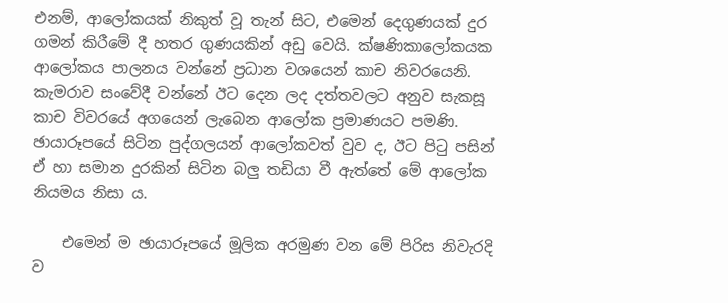එනම්, ආලෝකයක්‌ නිකුත් වූ තැන් සිට, එමෙන් දෙගුණයක්‌ දුර ගමන් කිරීමේ දී හතර ගුණයකින් අඩු වෙයි. ක්‌ෂණිකාලෝකයක ආලෝකය පාලනය වන්නේ ප්‍රධාන වශයෙන් කාච නිවරයෙනි. කැමරාව සංවේදී වන්නේ ඊට දෙන ලද දත්තවලට අනුව සැකසූ කාච විවරයේ අගයෙන් ලැබෙන ආලෝක ප්‍රමාණයට පමණි. ඡායාරූපයේ සිටින පුද්ගලයන් ආලෝකවත් වුව ද, ඊට පිටු පසින් ඒ හා සමාන දුරකින් සිටින බලු තඩියා වී ඇත්තේ මේ ආලෝක නියමය නිසා ය.

    එමෙන් ම ඡායාරූපයේ මූලික අරමුණ වන මේ පිරිස නිවැරදි ව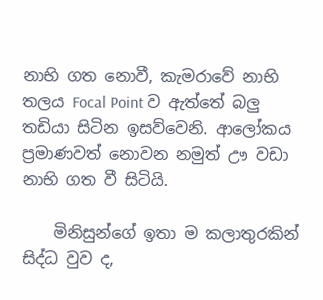නාභි ගත නොවී, කැමරාවේ නාභි තලය Focal Point ව ඇත්තේ බලු තඩියා සිටින ඉසව්වෙනි. ආලෝකය ප්‍රමාණවත් නොවන නමුත් ඌ වඩා නාභි ගත වී සිටියි.

    මිනිසුන්ගේ ඉතා ම කලාතුරකින් සිද්ධ වුව ද,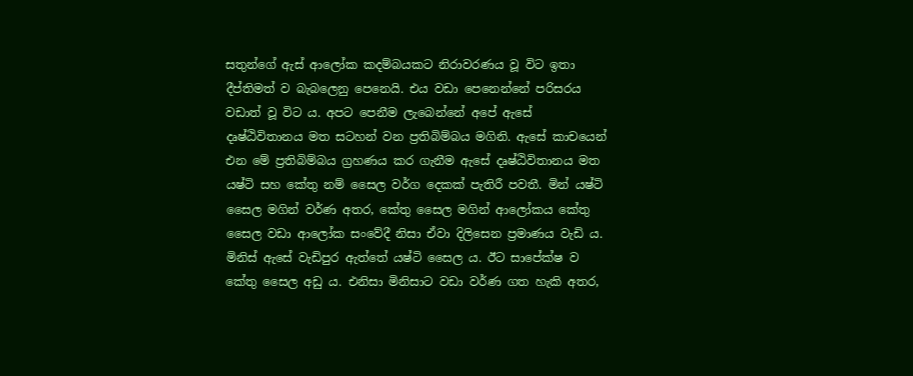සතුන්ගේ ඇස්‌ ආලෝක කදම්බයකට නිරාවරණය වූ විට ඉතා දීප්තිමත් ව බැබලෙනු පෙනෙයි. එය වඩා පෙනෙන්නේ පරිසරය වඩාත් වූ විට ය. අපට පෙනීම ලැබෙන්නේ අපේ ඇසේ දෘෂ්ඨිවිතානය මත සටහන් වන ප්‍රතිබිම්බය මගිනි. ඇසේ කාචයෙන් එන මේ ප්‍රතිබිම්බය ග්‍රහණය කර ගැනීම ඇසේ දෘෂ්ඨිවිතානය මත යෂ්ටි සහ කේතු නම් සෛල වර්ග දෙකක්‌ පැතිරී පවතී. මින් යෂ්ටි සෛල මගින් වර්ණ අතර, කේතු සෛල මගින් ආලෝකය කේතු සෛල වඩා ආලෝක සංවේදී නිසා ඒවා දිලිසෙන ප්‍රමාණය වැඩි ය. මිනිස්‌ ඇසේ වැඩිපුර ඇත්තේ යෂ්ටි සෛල ය. ඊට සාපේක්‌ෂ ව කේතු සෛල අඩු ය. එනිසා මිනිසාට වඩා වර්ණ ගත හැකි අතර,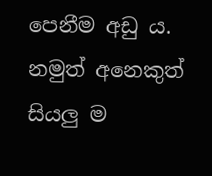පෙනීම අඩු ය. නමුත් අනෙකුත් සියලු ම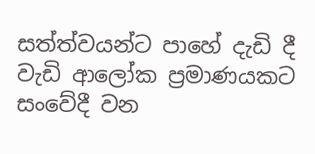සත්ත්වයන්ට පාහේ දැඩි දී වැඩි ආලෝක ප්‍රමාණයකට සංවේදී වන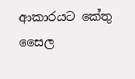ආකාරයට කේතු සෛල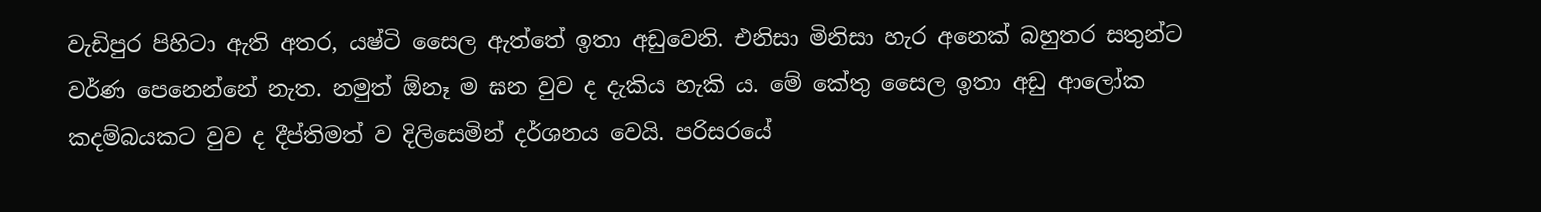වැඩිපුර පිහිටා ඇති අතර, යෂ්ටි සෛල ඇත්තේ ඉතා අඩුවෙනි. එනිසා මිනිසා හැර අනෙක්‌ බහුතර සතුන්ට වර්ණ පෙනෙන්නේ නැත. නමුත් ඕනෑ ම ඝන වුව ද දැකිය හැකි ය. මේ කේතු සෛල ඉතා අඩු ආලෝක කදම්බයකට වුව ද දීප්තිමත් ව දිලිසෙමින් දර්ශනය වෙයි. පරිසරයේ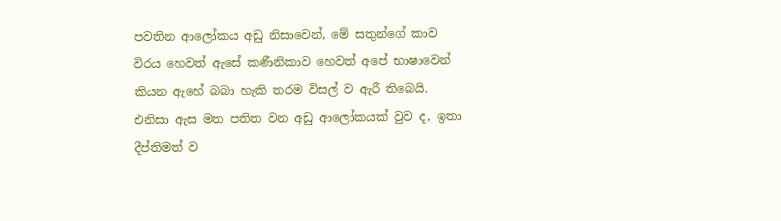පවතින ආලෝකය අඩු නිසාවෙන්, මේ සතුන්ගේ කාව විරය හෙවත් ඇසේ කණීනිකාව හෙවත් අපේ භාෂාවෙන් කියන ඇහේ බබා හැකි තරම විසල් ව ඇරී තිබෙයි. එනිසා ඇස මත පතිත වන අඩු ආලෝකයක්‌ වුව ද, ඉතා දීප්තිමත් ව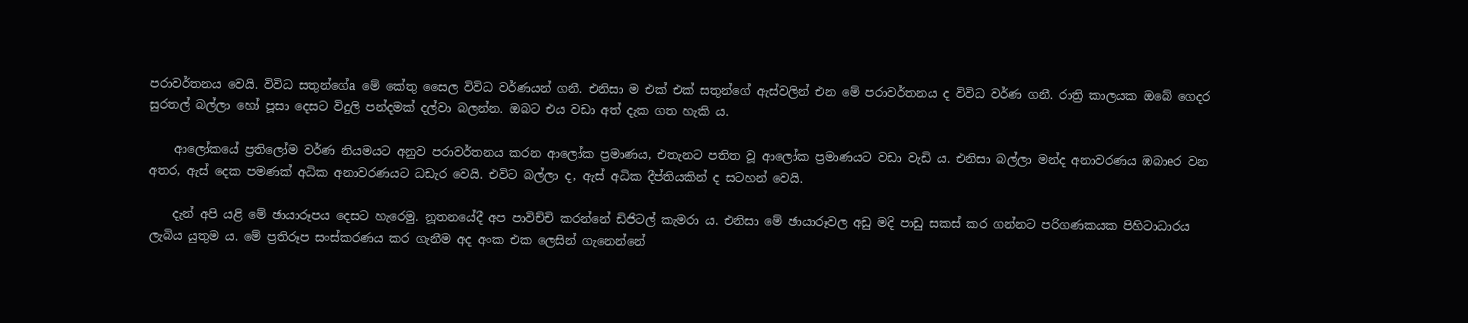පරාවර්තනය වෙයි. විවිධ සතුන්ගේa මේ කේතු සෛල විවිධ වර්ණයන් ගනී. එනිසා ම එක්‌ එක්‌ සතුන්ගේ ඇස්‌වලින් එන මේ පරාවර්තනය ද විවිධ වර්ණ ගනී. රාත්‍රි කාලයක ඔබේ ගෙදර සුරතල් බල්ලා හෝ පූසා දෙසට විදුලි පන්දමක්‌ දල්වා බලන්න. ඔබට එය වඩා අත් දැක ගත හැකි ය.

    ආලෝකයේ ප්‍රතිලෝම වර්ණ නියමයට අනුව පරාවර්තනය කරන ආලෝක ප්‍රමාණය, එතැනට පතිත වූ ආලෝක ප්‍රමාණයට වඩා වැඩි ය. එනිසා බල්ලා මන්ද අනාවරණය ඹබාeර වන අතර, ඇස්‌ දෙක පමණක්‌ අධික අනාවරණයට ධඩැර වෙයි. එවිට බල්ලා ද, ඇස්‌ අධික දීප්තියකින් ද සටහන් වෙයි.

    දැන් අපි යළි මේ ඡායාරූපය දෙසට හැරෙමු. නූතනයේදී අප පාවිච්චි කරන්නේ ඩිජිටල් කැමරා ය. එනිසා මේ ඡායාරූවල අඩු මදි පාඩු සකස්‌ කර ගන්නට පරිගණකයක පිහිටාධාරය ලැබිය යුතුම ය. මේ ප්‍රතිරූප සංස්‌කරණය කර ගැනීම අද අංක එක ලෙසින් ගැනෙන්නේ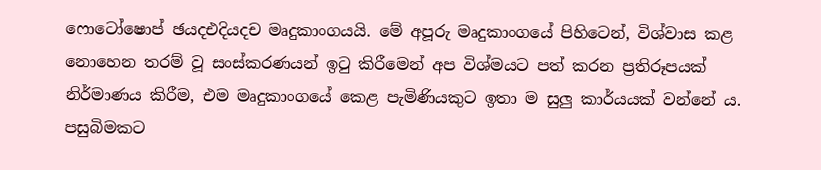ෆොටෝෂොප් ඡයදඑදියදච මෘදුකාංගයයි. මේ අපූරු මෘදුකාංගයේ පිහිටෙන්, විශ්වාස කළ නොහෙන තරම් වූ සංස්‌කරණයන් ඉටු කිරීමෙන් අප විශ්මයට පත් කරන ප්‍රතිරූපයක්‌ නිර්මාණය කිරීම, එම මෘදුකාංගයේ කෙළ පැමිණියකුට ඉතා ම සුලු කාර්යයක්‌ වන්නේ ය. පසුබිමකට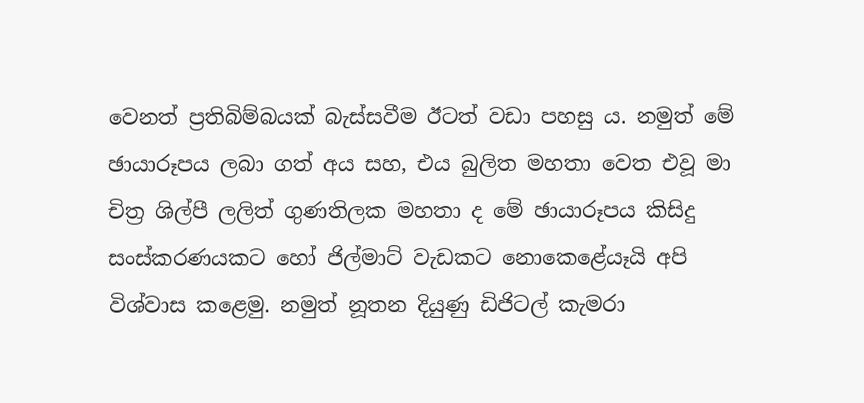වෙනත් ප්‍රතිබිම්බයක්‌ බැස්‌සවීම ඊටත් වඩා පහසු ය. නමුත් මේ ඡායාරූපය ලබා ගත් අය සහ, එය බුලිත මහතා වෙත එවූ මා චිත්‍ර ශිල්පී ලලිත් ගුණතිලක මහතා ද මේ ඡායාරූපය කිසිදු සංස්‌කරණයකට හෝ ජිල්මාට්‌ වැඩකට නොකෙළේයෑයි අපි විශ්වාස කළෙමු. නමුත් නූතන දියුණු ඩිජිටල් කැමරා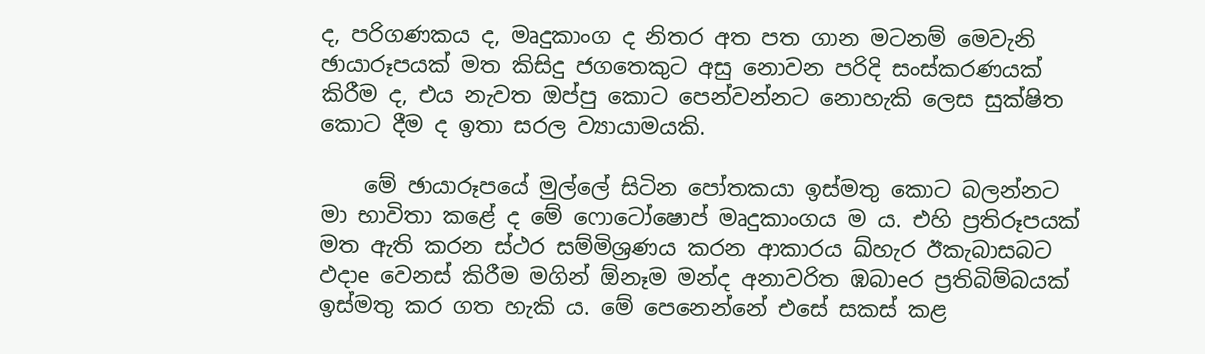ද, පරිගණකය ද, මෘදුකාංග ද නිතර අත පත ගාන මටනම් මෙවැනි ඡායාරූපයක්‌ මත කිසිදු ජගතෙකුට අසු නොවන පරිදි සංස්‌කරණයක්‌ කිරීම ද, එය නැවත ඔප්පු කොට පෙන්වන්නට නොහැකි ලෙස සුක්‌ෂිත කොට දීම ද ඉතා සරල ව්‍යායාමයකි.

    මේ ඡායාරූපයේ මුල්ලේ සිටින පෝතකයා ඉස්‌මතු කොට බලන්නට මා භාවිතා කළේ ද මේ ෆොටෝෂොප් මෘදුකාංගය ම ය. එහි ප්‍රතිරූපයක්‌ මත ඇති කරන ස්‌ථර සම්මිශ්‍රණය කරන ආකාරය ඛ්හැර ඊකැබාසබට ඵදාe වෙනස්‌ කිරීම මගින් ඕනෑම මන්ද අනාවරිත ඹබාeර ප්‍රතිබිම්බයක්‌ ඉස්‌මතු කර ගත හැකි ය. මේ පෙනෙන්නේ එසේ සකස්‌ කළ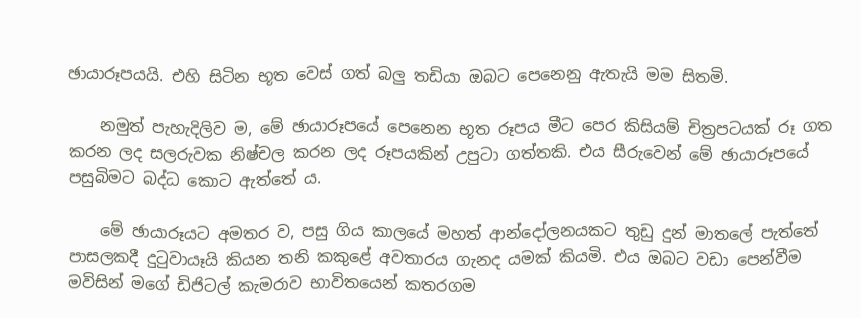ඡායාරූපයයි. එහි සිටින භූත වෙස්‌ ගත් බලු තඩියා ඔබට පෙනෙනු ඇතැයි මම සිතමි.

    නමුත් පැහැදිලිව ම, මේ ඡායාරූපයේ පෙනෙන භූත රූපය මීට පෙර කිසියම් චිත්‍රපටයක්‌ රූ ගත කරන ලද සලරුවක නිෂ්චල කරන ලද රූපයකින් උපුටා ගත්තකි. එය සීරුවෙන් මේ ඡායාරූපයේ පසුබිමට බද්ධ කොට ඇත්තේ ය.

    මේ ඡායාරූයට අමතර ව, පසු ගිය කාලයේ මහත් ආන්දෝලනයකට තුඩු දුන් මාතලේ පැත්තේ පාසලකදී දුටුවායෑයි කියන තනි කකුළේ අවතාරය ගැනද යමක්‌ කියමි. එය ඔබට වඩා පෙන්වීම මවිසින් මගේ ඩිජිටල් කැමරාව භාවිතයෙන් කතරගම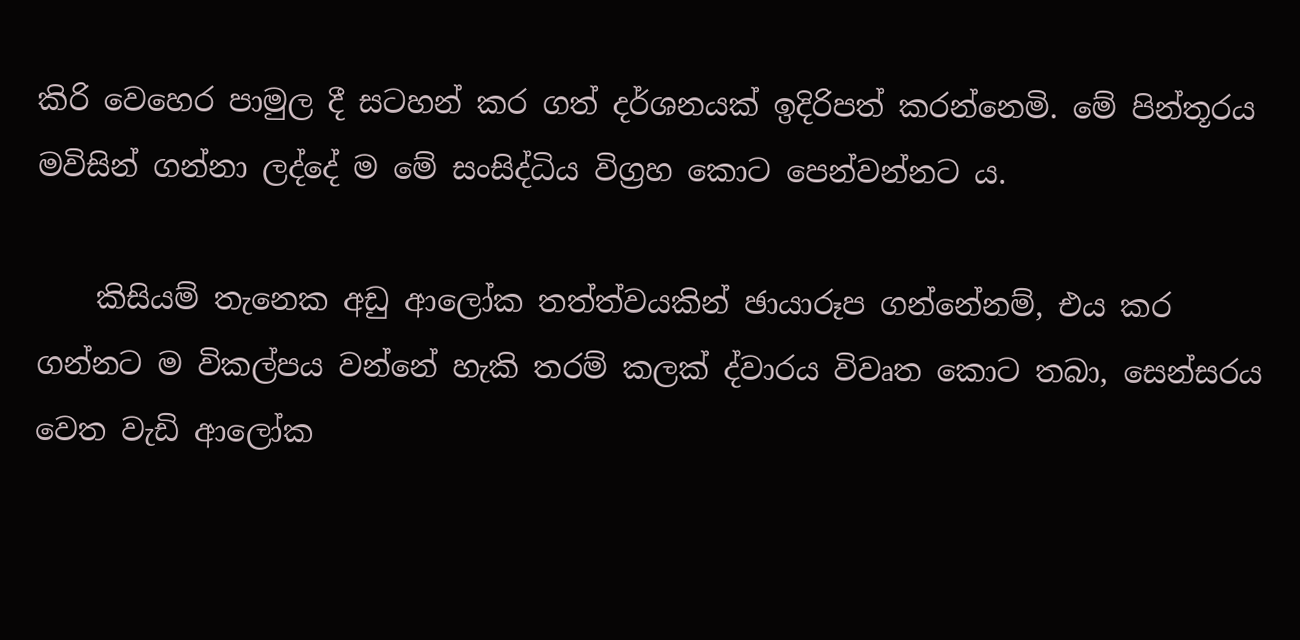කිරි වෙහෙර පාමුල දී සටහන් කර ගත් දර්ශනයක්‌ ඉදිරිපත් කරන්නෙමි. මේ පින්තූරය මවිසින් ගන්නා ලද්දේ ම මේ සංසිද්ධිය විග්‍රහ කොට පෙන්වන්නට ය.

    කිසියම් තැනෙක අඩු ආලෝක තත්ත්වයකින් ඡායාරූප ගන්නේනම්, එය කර ගන්නට ම විකල්පය වන්නේ හැකි තරම් කලක්‌ ද්වාරය විවෘත කොට තබා, සෙන්සරය වෙත වැඩි ආලෝක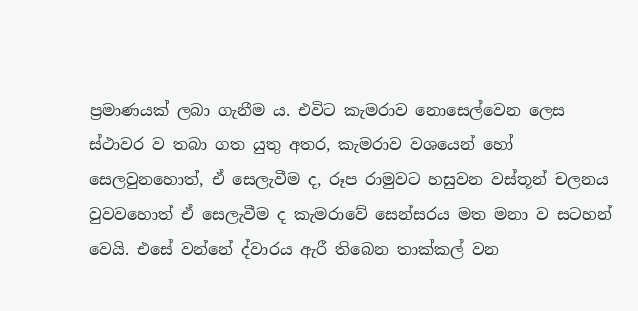ප්‍රමාණයක්‌ ලබා ගැනීම ය. එවිට කැමරාව නොසෙල්වෙන ලෙස ස්‌ථාවර ව තබා ගත යුතු අතර, කැමරාව වශයෙන් හෝ සෙලවුනහොත්, ඒ සෙලැවීම ද, රූප රාමුවට හසුවන වස්‌තූන් චලනය වුවවහොත් ඒ සෙලැවීම ද කැමරාවේ සෙන්සරය මත මනා ව සටහන් වෙයි. එසේ වන්නේ ද්වාරය ඇරී තිබෙන තාක්‌කල් වන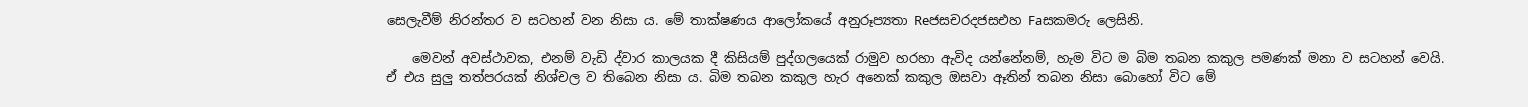සෙලැවීම් නිරන්තර ව සටහන් වන නිසා ය. මේ තාක්‌ෂණය ආලෝකයේ අනුරූප්‍යතා Reජසචරදජසඑහ Faසකමරු ලෙසිනි.

    මෙවන් අවස්‌ථාවක, එනම් වැඩි ද්වාර කාලයක දී කිසියම් පුද්ගලයෙක්‌ රාමුව හරහා ඇවිද යන්නේනම්, හැම විට ම බිම තබන කකුල පමණක්‌ මනා ව සටහන් වෙයි. ඒ එය සුලු තත්පරයක්‌ නිශ්චල ව තිබෙන නිසා ය. බිම තබන කකුල හැර අනෙක්‌ කකුල ඔසවා ඈතින් තබන නිසා බොහෝ විට මේ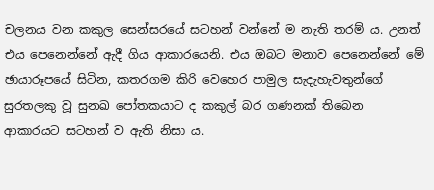චලනය වන කකුල සෙන්සරයේ සටහන් වන්නේ ම නැති තරම් ය. උනත් එය පෙනෙන්නේ ඇදී ගිය ආකාරයෙනි. එය ඔබට මනාව පෙනෙන්නේ මේ ඡායාරූපයේ සිටින, කතරගම කිරි වෙහෙර පාමුල සැදැහැවතුන්ගේ සුරතලකු වූ සුනඛ පෝතකයාට ද කකුල් බර ගණනක්‌ තිබෙන ආකාරයට සටහන් ව ඇති නිසා ය.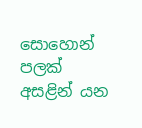සොහොන් පලක්‌ අසළින් යන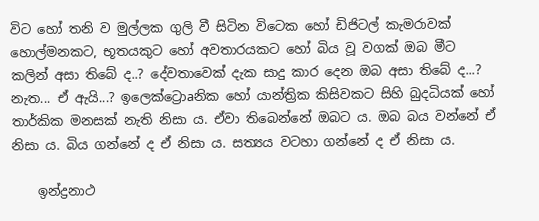විට හෝ තනි ව මුල්ලක ගුලි වී සිටින විටෙක හෝ ඩිජිටල් කැමරාවක්‌ හොල්මනකට, භූතයකුට හෝ අවතාරයකට හෝ බිය වූ වගක්‌ ඔබ මීට කලින් අසා තිබේ ද..? දේවතාවෙක්‌ දැක සාදු කාර දෙන ඔබ අසා තිබේ ද...? නැත... ඒ ඇයි...? ඉලෙක්‌ට්‍රොaනික හෝ යාන්ත්‍රික කිසිවකට සිහි බුදධියක්‌ හෝ තාර්කික මනසක්‌ නැති නිසා ය. ඒවා තිබෙන්නේ ඔබට ය. ඔබ බය වන්නේ ඒ නිසා ය. බිය ගන්නේ ද ඒ නිසා ය. සත්‍යය වටහා ගන්නේ ද ඒ නිසා ය.

    ඉන්ද්‍රනාථ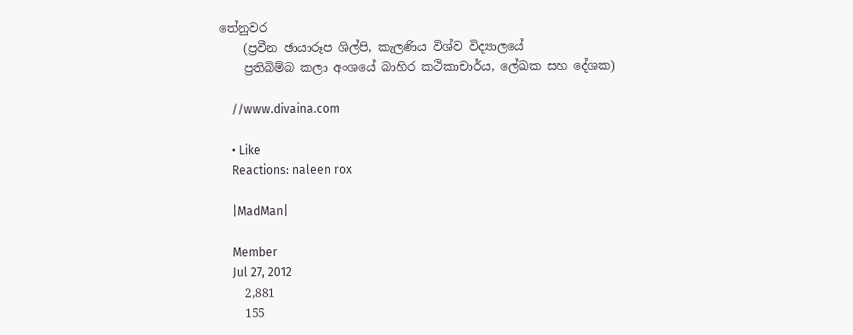තේනුවර
    (ප්‍රවීන ඡායාරූප ශිල්පි, කැලණිය විශ්ව විද්‍යාලයේ
    ප්‍රතිබිම්බ කලා අංශයේ බාහිර කථිකාචාර්ය, ලේඛක සහ දේශක)

    //www.divaina.com

    • Like
    Reactions: naleen rox

    |MadMan|

    Member
    Jul 27, 2012
    2,881
    155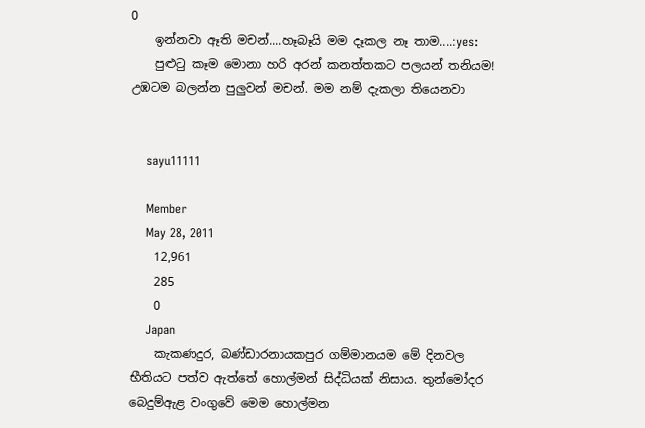0
    ඉන්නවා ඈති මචන්....හෑබෑයි මම දෑකල නෑ තාම....:yes:
    පුළුටු කෑම මොනා හරි අරන් කනත්තකට පලයන් තනියම! උඹටම බලන්න පුලුවන් මචන්. මම නම් දැකලා තියෙනවා


    sayu11111

    Member
    May 28, 2011
    12,961
    285
    0
    Japan
    කැකණදුර, බණ්ඩාරනායකපුර ගම්මානයම මේ දිනවල භීතියට පත්ව ඇත්තේ හොල්මන් සිද්ධියක් නිසාය. තුන්මෝදර බෙදුම්ඇළ වංගුවේ මෙම හොල්මන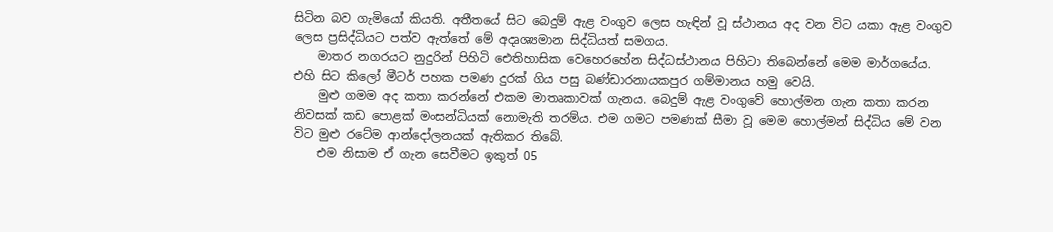සිටින බව ගැමියෝ කියති. අතීතයේ සිට බෙදුම් ඇළ වංගුව ලෙස හැඳින් වූ ස්ථානය අද වන විට යකා ඇළ වංගුව ලෙස ප්‍රසිද්ධියට පත්ව ඇත්තේ මේ අදෘශ්‍යමාන සිද්ධියත් සමගය.
    මාතර නගරයට නුදුරින් පිහිටි ඓතිහාසික වෙහෙරහේන සිද්ධස්ථානය පිහිටා තිබෙන්නේ මෙම මාර්ගයේය. එහි සිට කිලෝ මීටර් පහක පමණ දුරක් ගිය පසු බණ්ඩාරනායකපුර ගම්මානය හමු වෙයි.
    මුළු ගමම අද කතා කරන්නේ එකම මාතෘකාවක් ගැනය. බෙදුම් ඇළ වංගුවේ හොල්මන ගැන කතා කරන නිවසක් කඩ පොළක් මංසන්ධියක් නොමැති තරම්ය. එම ගමට පමණක් සීමා වූ මෙම හොල්මන් සිද්ධිය මේ වන විට මුළු රටේම ආන්දෝලනයක් ඇතිකර තිබේ.
    එම නිසාම ඒ ගැන සෙවීමට ඉකුත් 05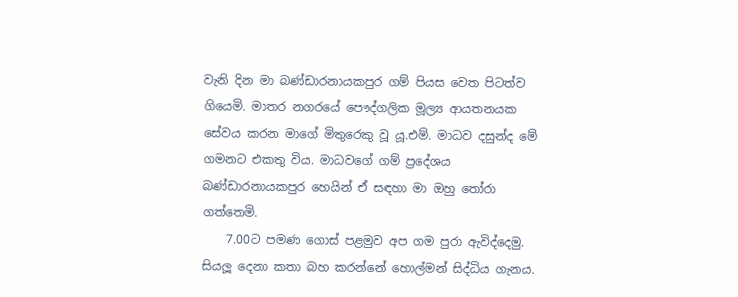වැනි දින මා බණ්ඩාරනායකපුර ගම් පියස වෙත පිටත්ව ගියෙමි. මාතර නගරයේ පෞද්ගලික මූල්‍ය ආයතනයක සේවය කරන මාගේ මිතුරෙකු වූ යූ.එම්. මාධව දසුන්ද මේ ගමනට එකතු විය. මාධවගේ ගම් ප්‍රදේශය බණ්ඩාරනායකපුර හෙයින් ඒ සඳහා මා ඔහු තෝරා ගත්තෙමි.
    7.00ට පමණ ගොස් පළමුව අප ගම පුරා ඇවිද්දෙමු. සියලූ දෙනා කතා බහ කරන්නේ හොල්මන් සිද්ධිය ගැනය.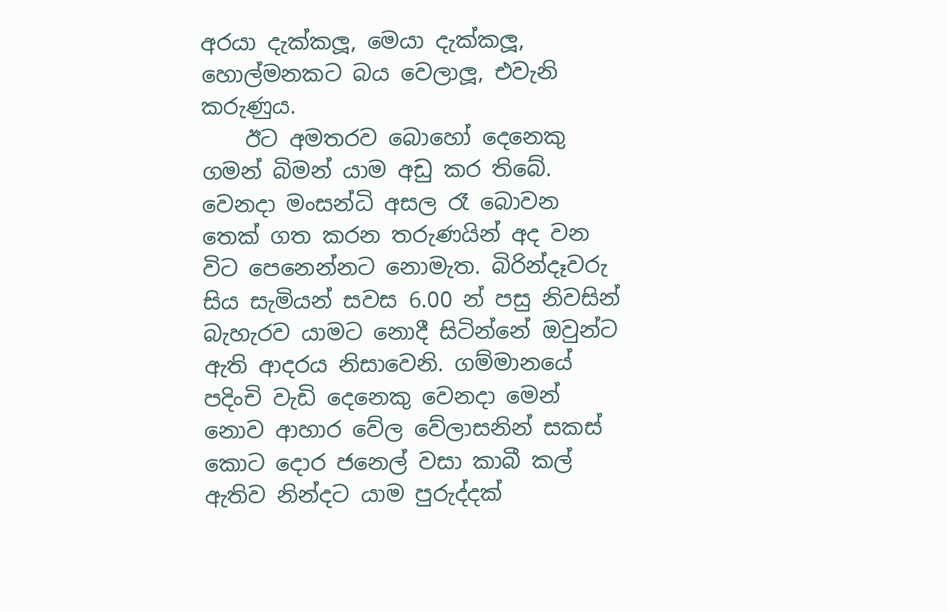අරයා දැක්කලූ, මෙයා දැක්කලූ, හොල්මනකට බය වෙලාලූ, එවැනි කරුණුය.
    ඊට අමතරව බොහෝ දෙනෙකු ගමන් බිමන් යාම අඩු කර තිබේ. වෙනදා මංසන්ධි අසල රෑ බොවන තෙක් ගත කරන තරුණයින් අද වන විට පෙනෙන්නට නොමැත. බිරින්දෑවරු සිය සැමියන් සවස 6.00 න් පසු නිවසින් බැහැරව යාමට නොදී සිටින්නේ ඔවුන්ට ඇති ආදරය නිසාවෙනි. ගම්මානයේ පදිංචි වැඩි දෙනෙකු වෙනදා මෙන් නොව ආහාර වේල වේලාසනින් සකස් කොට දොර ජනෙල් වසා කාබී කල් ඇතිව නින්දට යාම පුරුද්දක්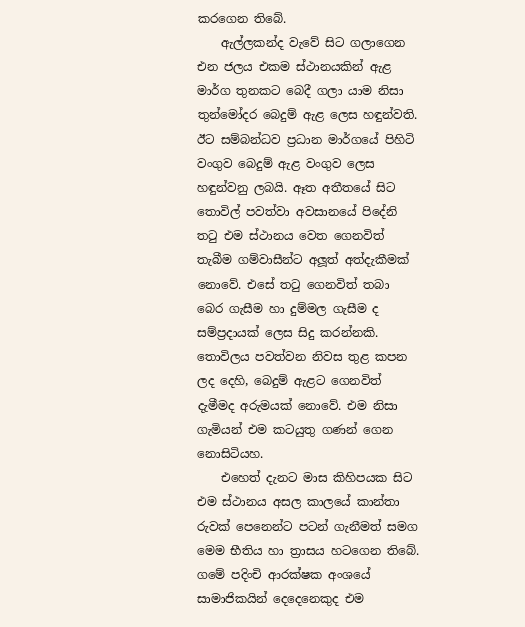කරගෙන තිබේ.
    ඇල්ලකන්ද වැවේ සිට ගලාගෙන එන ජලය එකම ස්ථානයකින් ඇළ මාර්ග තුනකට බෙදී ගලා යාම නිසා තුන්මෝදර බෙදුම් ඇළ ලෙස හඳුන්වති. ඊට සම්බන්ධව ප්‍රධාන මාර්ගයේ පිහිටි වංගුව බෙදුම් ඇළ වංගුව ලෙස හඳුන්වනු ලබයි. ඈත අතීතයේ සිට තොවිල් පවත්වා අවසානයේ පිදේනි තටු එම ස්ථානය වෙත ගෙනවිත් තැබීම ගම්වාසීන්ට අලූත් අත්දැකීමක් නොවේ. එසේ තටු ගෙනවිත් තබා බෙර ගැසීම හා දුම්මල ගැසීම ද සම්ප්‍රදායක් ලෙස සිදු කරන්නකි. තොවිලය පවත්වන නිවස තුළ කපන ලද දෙහි, බෙදුම් ඇළට ගෙනවිත් දැමීමද අරුමයක් නොවේ. එම නිසා ගැමියන් එම කටයුතු ගණන් ගෙන නොසිටියහ.
    එහෙත් දැනට මාස කිහිපයක සිට එම ස්ථානය අසල කාලයේ කාන්තා රුවක් පෙනෙන්ට පටන් ගැනීමත් සමග මෙම භීතිය හා ත්‍රාසය හටගෙන තිබේ. ගමේ පදිංචි ආරක්ෂක අංශයේ සාමාජිකයින් දෙදෙනෙකුද එම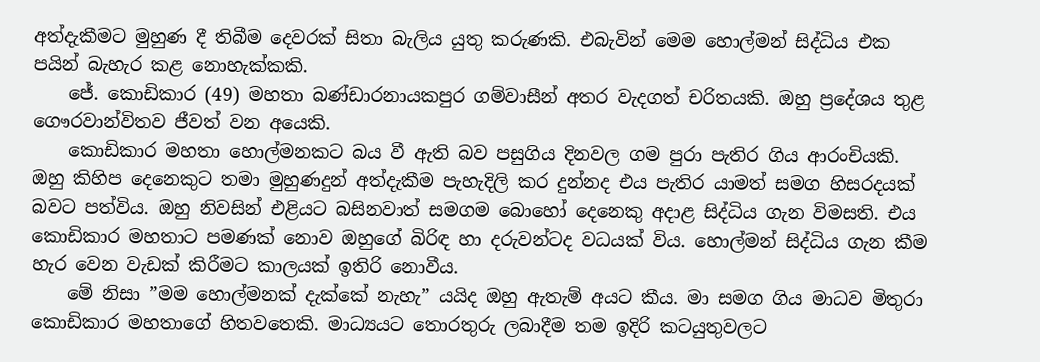අත්දැකීමට මුහුණ දී තිබීම දෙවරක් සිතා බැලිය යුතු කරුණකි. එබැවින් මෙම හොල්මන් සිද්ධිය එක පයින් බැහැර කළ නොහැක්කකි.
    ජේ. කොඩිකාර (49) මහතා බණ්ඩාරනායකපුර ගම්වාසීන් අතර වැදගත් චරිතයකි. ඔහු ප්‍රදේශය තුළ ගෞරවාන්විතව ජීවත් වන අයෙකි.
    කොඩිකාර මහතා හොල්මනකට බය වී ඇති බව පසුගිය දිනවල ගම පුරා පැතිර ගිය ආරංචියකි. ඔහු කිහිප දෙනෙකුට තමා මුහුණදුන් අත්දැකීම පැහැදිලි කර දුන්නද එය පැතිර යාමත් සමග හිසරදයක් බවට පත්විය. ඔහු නිවසින් එළියට බසිනවාත් සමගම බොහෝ දෙනෙකු අදාළ සිද්ධිය ගැන විමසති. එය කොඩිකාර මහතාට පමණක් නොව ඔහුගේ බිරිඳ හා දරුවන්ටද වධයක් විය. හොල්මන් සිද්ධිය ගැන කීම හැර වෙන වැඩක් කිරීමට කාලයක් ඉතිරි නොවීය.
    මේ නිසා ”මම හොල්මනක් දැක්කේ නැහැ” යයිද ඔහු ඇතැම් අයට කීය. මා සමග ගිය මාධව මිතුරා කොඩිකාර මහතාගේ හිතවතෙකි. මාධ්‍යයට තොරතුරු ලබාදීම තම ඉදිරි කටයුතුවලට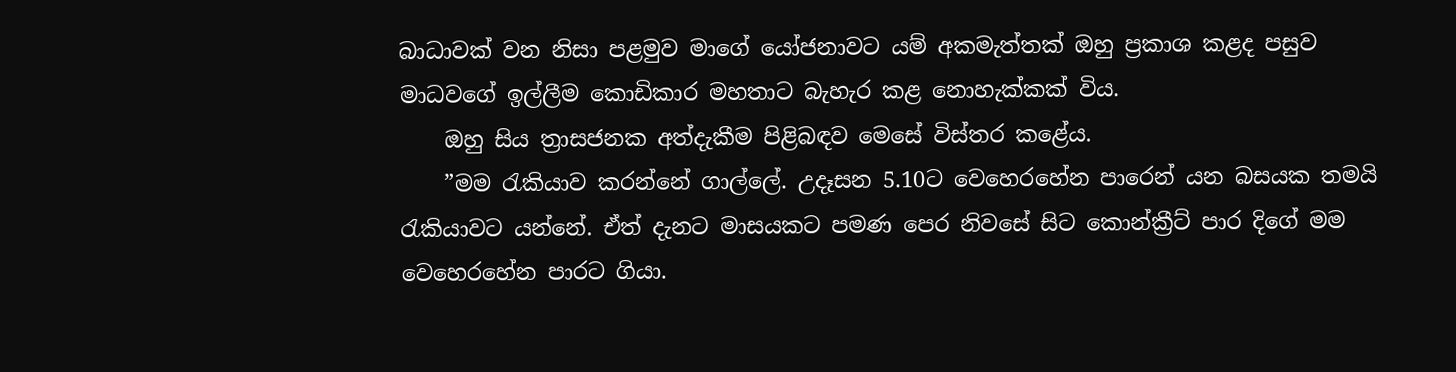බාධාවක් වන නිසා පළමුව මාගේ යෝජනාවට යම් අකමැත්තක් ඔහු ප්‍රකාශ කළද පසුව මාධවගේ ඉල්ලීම කොඩිකාර මහතාට බැහැර කළ නොහැක්කක් විය.
    ඔහු සිය ත්‍රාසජනක අත්දැකීම පිළිබඳව මෙසේ විස්තර කළේය.
    ”මම රැකියාව කරන්නේ ගාල්ලේ. උදෑසන 5.10ට වෙහෙරහේන පාරෙන් යන බසයක තමයි රැකියාවට යන්නේ. ඒත් දැනට මාසයකට පමණ පෙර නිවසේ සිට කොන්ක්‍රීට් පාර දිගේ මම වෙහෙරහේන පාරට ගියා.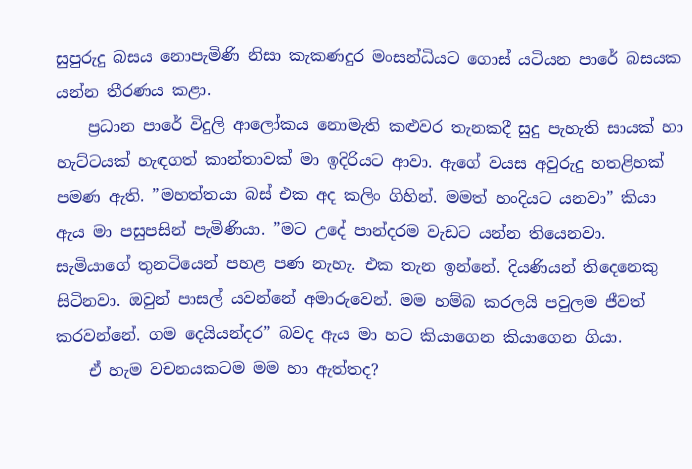සුපුරුදු බසය නොපැමිණි නිසා කැකණදුර මංසන්ධියට ගොස් යටියන පාරේ බසයක යන්න තීරණය කළා.
    ප්‍රධාන පාරේ විදුලි ආලෝකය නොමැති කළුවර තැනකදී සුදු පැහැති සායක් හා හැට්ටයක් හැඳගත් කාන්තාවක් මා ඉදිරියට ආවා. ඇගේ වයස අවුරුදු හතළිහක් පමණ ඇති. ”මහත්තයා බස් එක අද කලිං ගිහින්. මමත් හංදියට යනවා” කියා ඇය මා පසුපසින් පැමිණියා. ”මට උදේ පාන්දරම වැඩට යන්න තියෙනවා. සැමියාගේ තුනටියෙන් පහළ පණ නැහැ. එක තැන ඉන්නේ. දියණියන් තිදෙනෙකු සිටිනවා. ඔවුන් පාසල් යවන්නේ අමාරුවෙන්. මම හම්බ කරලයි පවුලම ජීවත් කරවන්නේ. ගම දෙයියන්දර” බවද ඇය මා හට කියාගෙන කියාගෙන ගියා.
    ඒ හැම වචනයකටම මම හා ඇත්තද?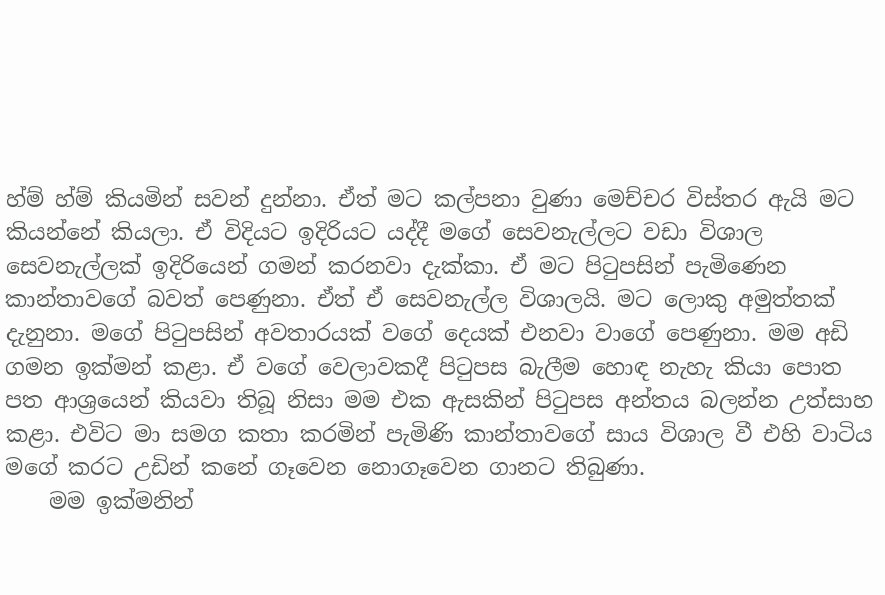හ්ම් හ්ම් කියමින් සවන් දුන්නා. ඒත් මට කල්පනා වුණා මෙච්චර විස්තර ඇයි මට කියන්නේ කියලා. ඒ විදියට ඉදිරියට යද්දී මගේ සෙවනැල්ලට වඩා විශාල සෙවනැල්ලක් ඉදිරියෙන් ගමන් කරනවා දැක්කා. ඒ මට පිටුපසින් පැමිණෙන කාන්තාවගේ බවත් පෙණුනා. ඒත් ඒ සෙවනැල්ල විශාලයි. මට ලොකු අමුත්තක් දැනුනා. මගේ පිටුපසින් අවතාරයක් වගේ දෙයක් එනවා වාගේ පෙණුනා. මම අඩි ගමන ඉක්මන් කළා. ඒ වගේ වෙලාවකදී පිටුපස බැලීම හොඳ නැහැ කියා පොත පත ආශ්‍රයෙන් කියවා තිබූ නිසා මම එක ඇසකින් පිටුපස අන්තය බලන්න උත්සාහ කළා. එවිට මා සමග කතා කරමින් පැමිණි කාන්තාවගේ සාය විශාල වී එහි වාටිය මගේ කරට උඩින් කනේ ගෑවෙන නොගෑවෙන ගානට තිබුණා.
    මම ඉක්මනින්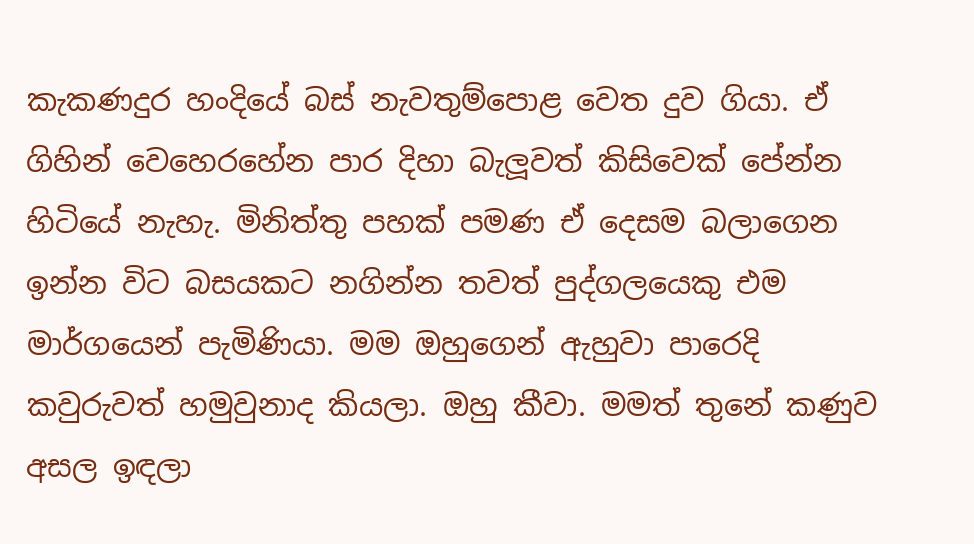කැකණදුර හංදියේ බස් නැවතුම්පොළ වෙත දුව ගියා. ඒ ගිහින් වෙහෙරහේන පාර දිහා බැලූවත් කිසිවෙක් පේන්න හිටියේ නැහැ. මිනිත්තු පහක් පමණ ඒ දෙසම බලාගෙන ඉන්න විට බසයකට නගින්න තවත් පුද්ගලයෙකු එම මාර්ගයෙන් පැමිණියා. මම ඔහුගෙන් ඇහුවා පාරෙදි කවුරුවත් හමුවුනාද කියලා. ඔහු කීවා. මමත් තුනේ කණුව අසල ඉඳලා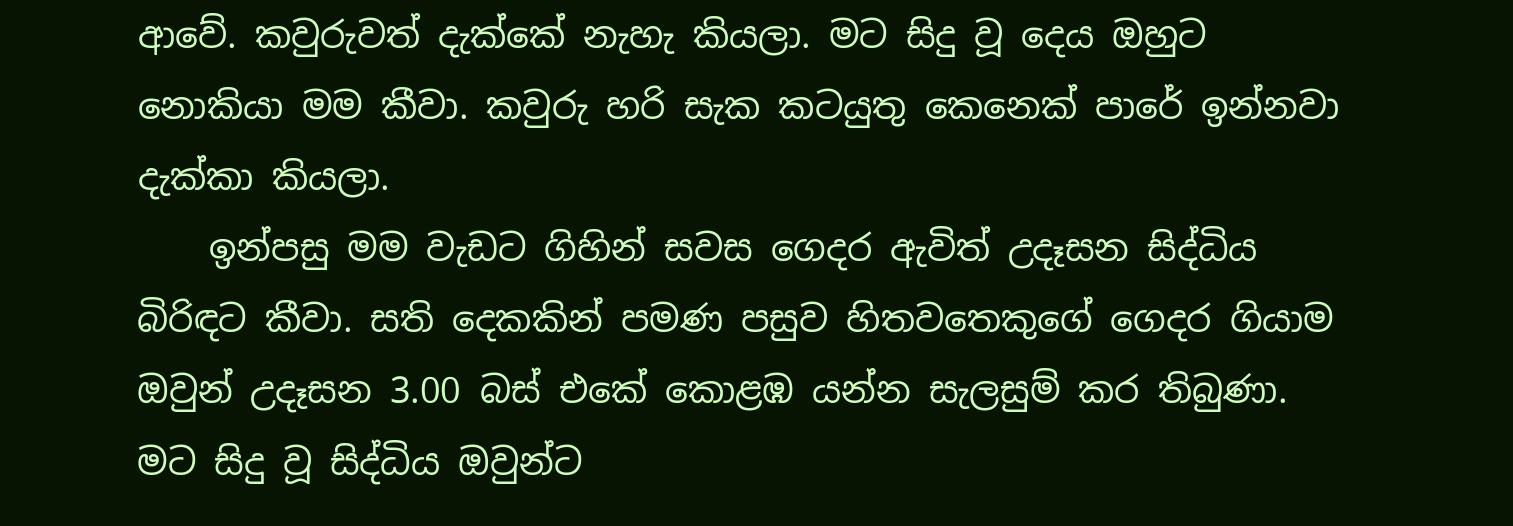ආවේ. කවුරුවත් දැක්කේ නැහැ කියලා. මට සිදු වූ දෙය ඔහුට නොකියා මම කීවා. කවුරු හරි සැක කටයුතු කෙනෙක් පාරේ ඉන්නවා දැක්කා කියලා.
    ඉන්පසු මම වැඩට ගිහින් සවස ගෙදර ඇවිත් උදෑසන සිද්ධිය බිරිඳට කීවා. සති දෙකකින් පමණ පසුව හිතවතෙකුගේ ගෙදර ගියාම ඔවුන් උදෑසන 3.00 බස් එකේ කොළඹ යන්න සැලසුම් කර තිබුණා. මට සිදු වූ සිද්ධිය ඔවුන්ට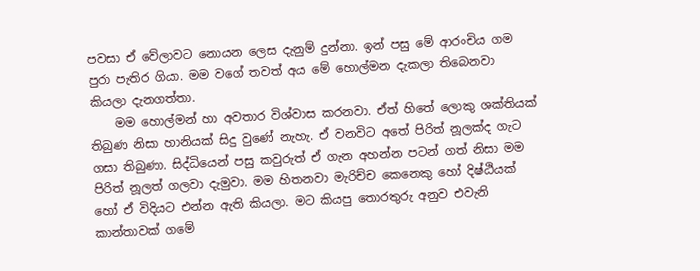පවසා ඒ වේලාවට නොයන ලෙස දැනුම් දුන්නා. ඉන් පසු මේ ආරංචිය ගම පුරා පැතිර ගියා. මම වගේ තවත් අය මේ හොල්මන දැකලා තිබෙනවා කියලා දැනගත්තා.
    මම හොල්මන් හා අවතාර විශ්වාස කරනවා. ඒත් හිතේ ලොකු ශක්තියක් තිබුණ නිසා හානියක් සිදු වුණේ නැහැ. ඒ වනවිට අතේ පිරිත් නූලක්ද ගැට ගසා තිබුණා. සිද්ධියෙන් පසු කවුරුත් ඒ ගැන අහන්න පටන් ගත් නිසා මම පිරිත් නූලත් ගලවා දැමුවා. මම හිතනවා මැරිච්ච කෙනෙකු හෝ දිෂ්ඨියක් හෝ ඒ විදියට එන්න ඇති කියලා. මට කියපු තොරතුරු අනුව එවැනි කාන්තාවක් ගමේ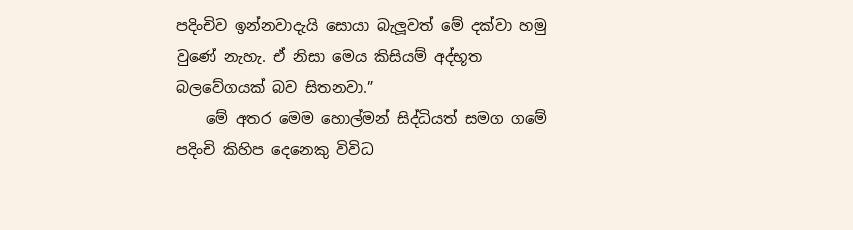පදිංචිව ඉන්නවාදැයි සොයා බැලූවත් මේ දක්වා හමු වුණේ නැහැ. ඒ නිසා මෙය කිසියම් අද්භූත බලවේගයක් බව සිතනවා.”
    මේ අතර මෙම හොල්මන් සිද්ධියත් සමග ගමේ පදිංචි කිහිප දෙනෙකු විවිධ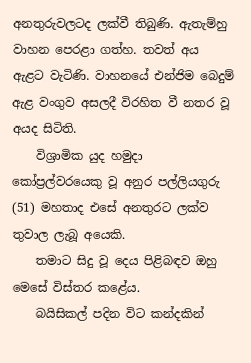අනතුරුවලටද ලක්වී තිබුණි. ඇතැම්හු වාහන පෙරළා ගත්හ. තවත් අය ඇළට වැටිණි. වාහනයේ එන්ජිම බෙදුම් ඇළ වංගුව අසලදී විරහිත වී නතර වූ අයද සිටිති.
    විශ්‍රාමික යුද හමුදා කෝප්‍රල්වරයෙකු වූ අනුර පල්ලියගුරු (51) මහතාද එසේ අනතුරට ලක්ව තුවාල ලැබූ අයෙකි.
    තමාට සිදු වූ දෙය පිළිබඳව ඔහු මෙසේ විස්තර කළේය.
    බයිසිකල් පදින විට කන්දකින්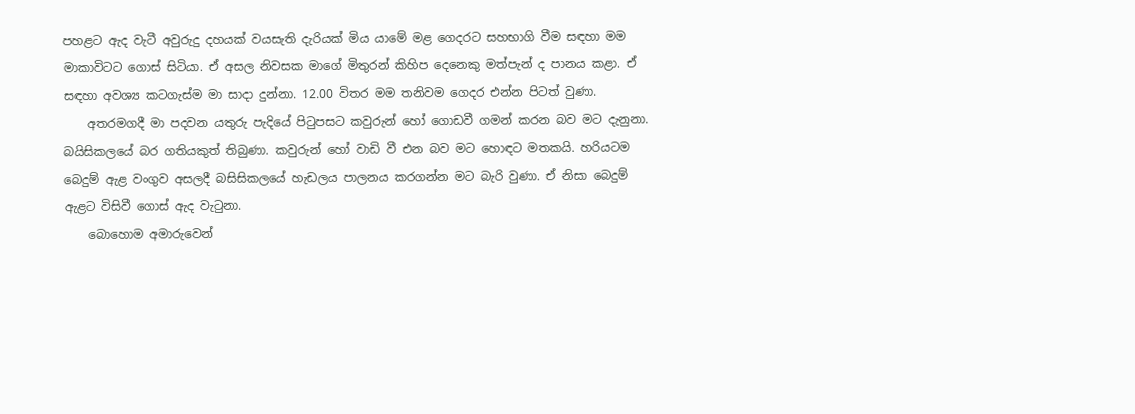පහළට ඇද වැටී අවුරුදු දහයක් වයසැති දැරියක් මිය යාමේ මළ ගෙදරට සහභාගි වීම සඳහා මම මාකාවිටට ගොස් සිටියා. ඒ අසල නිවසක මාගේ මිතුරන් කිහිප දෙනෙකු මත්පැන් ද පානය කළා. ඒ සඳහා අවශ්‍ය කටගැස්ම මා සාදා දුන්නා. 12.00 විතර මම තනිවම ගෙදර එන්න පිටත් වුණා.
    අතරමගදී මා පදවන යතුරු පැදියේ පිටුපසට කවුරුන් හෝ ගොඩවී ගමන් කරන බව මට දැනුනා. බයිසිකලයේ බර ගතියකුත් තිබුණා. කවුරුන් හෝ වාඩි වී එන බව මට හොඳට මතකයි. හරියටම බෙදුම් ඇළ වංගුව අසලදී බසිසිකලයේ හැඩලය පාලනය කරගන්න මට බැරි වුණා. ඒ නිසා බෙදුම් ඇළට විසිවී ගොස් ඇද වැටුනා.
    බොහොම අමාරුවෙන්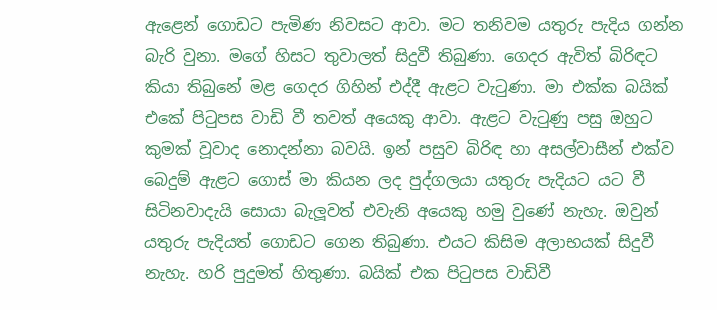ඇළෙන් ගොඩට පැමිණ නිවසට ආවා. මට තනිවම යතුරු පැදිය ගන්න බැරි වුනා. මගේ හිසට තුවාලත් සිදුවී තිබුණා. ගෙදර ඇවිත් බිරිඳට කියා තිබුනේ මළ ගෙදර ගිහින් එද්දී ඇළට වැටුණා. මා එක්ක බයික් එකේ පිටුපස වාඩි වී තවත් අයෙකු ආවා. ඇළට වැටුණු පසු ඔහුට කුමක් වූවාද නොදන්නා බවයි. ඉන් පසුව බිරිඳ හා අසල්වාසීන් එක්ව බෙදුම් ඇළට ගොස් මා කියන ලද පුද්ගලයා යතුරු පැදියට යට වී සිටිනවාදැයි සොයා බැලූවත් එවැනි අයෙකු හමු වුණේ නැහැ. ඔවුන් යතුරු පැදියත් ගොඩට ගෙන තිබුණා. එයට කිසිම අලාභයක් සිදුවී නැහැ. හරි පුදුමත් හිතුණා. බයික් එක පිටුපස වාඩිවී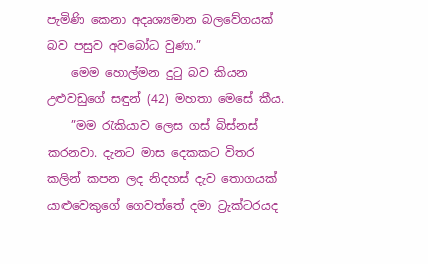පැමිණි කෙනා අදෘශ්‍යමාන බලවේගයක් බව පසුව අවබෝධ වුණා.”
    මෙම හොල්මන දුටු බව කියන උළුවඩුගේ සඳුන් (42) මහතා මෙසේ කීය.
    ”මම රැකියාව ලෙස ගස් බිස්නස් කරනවා. දැනට මාස දෙකකට විතර කලින් කපන ලද නිදහස් දැව තොගයක් යාළුවෙකුගේ ගෙවත්තේ දමා ට්‍රැක්ටරයද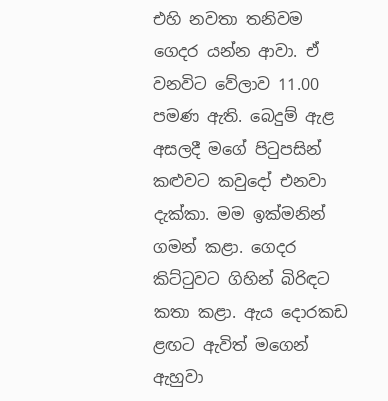එහි නවතා තනිවම ගෙදර යන්න ආවා. ඒ වනවිට වේලාව 11.00 පමණ ඇති. බෙදුම් ඇළ අසලදී මගේ පිටුපසින් කළුවට කවුදෝ එනවා දැක්කා. මම ඉක්මනින් ගමන් කළා. ගෙදර කිට්ටුවට ගිහින් බිරිඳට කතා කළා. ඇය දොරකඩ ළඟට ඇවිත් මගෙන් ඇහුවා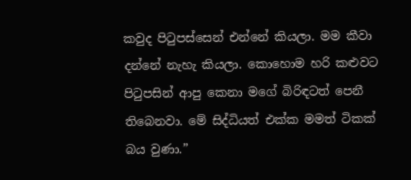කවුද පිටුපස්සෙන් එන්නේ කියලා. මම කීවා දන්නේ නැහැ කියලා. කොහොම හරි කළුවට පිටුපසින් ආපු කෙනා මගේ බිරිඳටත් පෙනී තිබෙනවා. මේ සිද්ධියත් එක්ක මමත් ටිකක් බය වුණා.”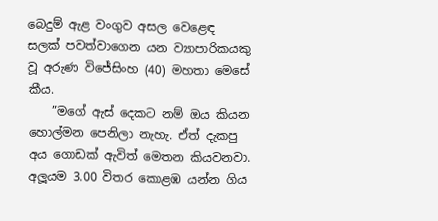බෙදුම් ඇළ වංගුව අසල වෙළෙඳ සලක් පවත්වාගෙන යන ව්‍යාපාරිකයකු වූ අරුණ විජේසිංහ (40) මහතා මෙසේ කීය.
    ”මගේ ඇස් දෙකට නම් ඔය කියන හොල්මන පෙනිලා නැහැ. ඒත් දැකපු අය ගොඩක් ඇවිත් මෙතන කියවනවා. අලූයම 3.00 විතර කොළඹ යන්න ගිය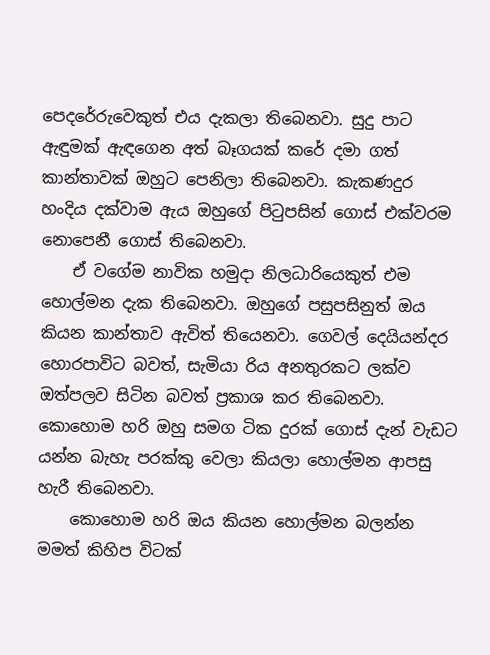පෙදරේරුවෙකුත් එය දැකලා තිබෙනවා. සුදු පාට ඇඳුමක් ඇඳගෙන අත් බෑගයක් කරේ දමා ගත් කාන්තාවක් ඔහුට පෙනිලා තිබෙනවා. කැකණදුර හංදිය දක්වාම ඇය ඔහුගේ පිටුපසින් ගොස් එක්වරම නොපෙනී ගොස් තිබෙනවා.
    ඒ වගේම නාවික හමුදා නිලධාරියෙකුත් එම හොල්මන දැක තිබෙනවා. ඔහුගේ පසුපසිනුත් ඔය කියන කාන්තාව ඇවිත් තියෙනවා. ගෙවල් දෙයියන්දර හොරපාවිට බවත්, සැමියා රිය අනතුරකට ලක්ව ඔත්පලව සිටින බවත් ප්‍රකාශ කර තිබෙනවා. කොහොම හරි ඔහු සමග ටික දුරක් ගොස් දැන් වැඩට යන්න බැහැ පරක්කු වෙලා කියලා හොල්මන ආපසු හැරී තිබෙනවා.
    කොහොම හරි ඔය කියන හොල්මන බලන්න මමත් කිහිප විටක්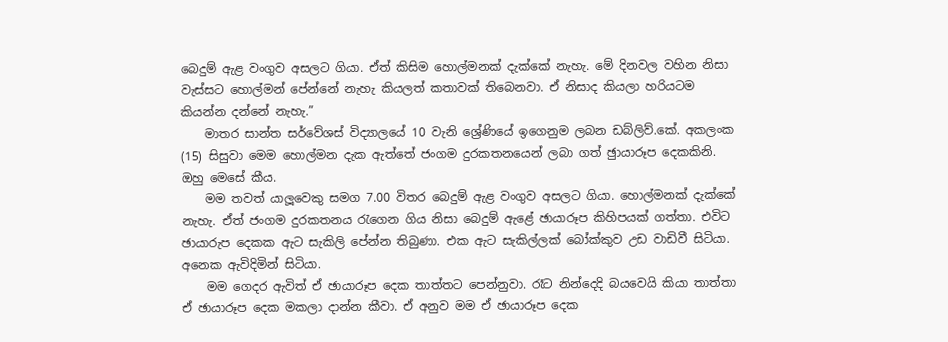බෙදුම් ඇළ වංගුව අසලට ගියා. ඒත් කිසිම හොල්මනක් දැක්කේ නැහැ. මේ දිනවල වහින නිසා වැස්සට හොල්මන් පේන්නේ නැහැ කියලත් කතාවක් තිබෙනවා. ඒ නිසාද කියලා හරියටම කියන්න දන්නේ නැහැ.”
    මාතර සාන්ත සර්වේශස් විද්‍යාලයේ 10 වැනි ශ්‍රේණියේ ඉගෙනුම ලබන ඩබ්ලිව්.කේ. අකලංක (15) සිසුවා මෙම හොල්මන දැක ඇත්තේ ජංගම දුරකතනයෙන් ලබා ගත් ඡුායාරූප දෙකකිනි. ඔහු මෙසේ කීය.
    මම තවත් යාලූවෙකු සමග 7.00 විතර බෙදුම් ඇළ වංගුව අසලට ගියා. හොල්මනක් දැක්කේ නැහැ. ඒත් ජංගම දුරකතනය රැගෙන ගිය නිසා බෙදුම් ඇළේ ඡායාරූප කිහිපයක් ගත්තා. එවිට ඡායාරුප දෙකක ඇට සැකිලි පේන්න තිබුණා. එක ඇට සැකිල්ලක් බෝක්කුව උඩ වාඩිවී සිටියා. අනෙක ඇවිදිමින් සිටියා.
    මම ගෙදර ඇවිත් ඒ ඡායාරූප දෙක තාත්තට පෙන්නුවා. රෑට නින්දෙදි බයවෙයි කියා තාත්තා ඒ ඡායාරූප දෙක මකලා දාන්න කීවා. ඒ අනුව මම ඒ ඡායාරූප දෙක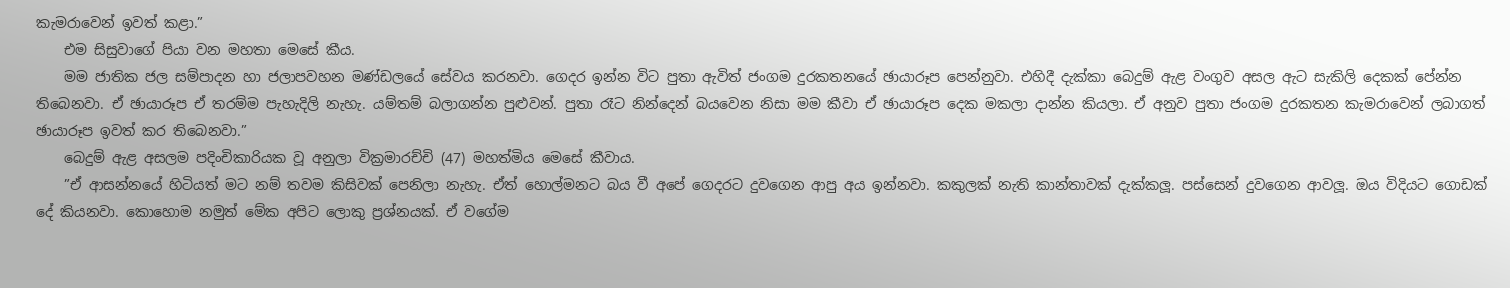කැමරාවෙන් ඉවත් කළා.”
    එම සිසුවාගේ පියා වන මහතා මෙසේ කීය.
    මම ජාතික ජල සම්පාදන හා ජලාපවහන මණ්ඩලයේ සේවය කරනවා. ගෙදර ඉන්න විට පුතා ඇවිත් ජංගම දුරකතනයේ ඡායාරූප පෙන්නුවා. එහිදී දැක්කා බෙදුම් ඇළ වංගුව අසල ඇට සැකිලි දෙකක් පේන්න තිබෙනවා. ඒ ඡායාරූප ඒ තරම්ම පැහැදිලි නැහැ. යම්තම් බලාගන්න පුළුවන්. පුතා රෑට නින්දෙන් බයවෙන නිසා මම කීවා ඒ ඡායාරූප දෙක මකලා දාන්න කියලා. ඒ අනුව පුතා ජංගම දුරකතන කැමරාවෙන් ලබාගත් ඡායාරූප ඉවත් කර තිබෙනවා.”
    බෙදුම් ඇළ අසලම පදිංචිකාරියක වූ අනුලා වික්‍රමාරච්චි (47) මහත්මිය මෙසේ කීවාය.
    ”ඒ ආසන්නයේ හිටියත් මට නම් තවම කිසිවක් පෙනිලා නැහැ. ඒත් හොල්මනට බය වී අපේ ගෙදරට දුවගෙන ආපු අය ඉන්නවා. කකුලක් නැති කාන්තාවක් දැක්කලූ. පස්සෙන් දුවගෙන ආවලූ. ඔය විදියට ගොඩක් දේ කියනවා. කොහොම නමුත් මේක අපිට ලොකු ප්‍රශ්නයක්. ඒ වගේම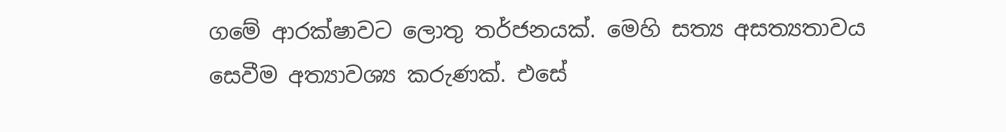ගමේ ආරක්ෂාවට ලොතු තර්ජනයක්. මෙහි සත්‍ය අසත්‍යතාවය සෙවීම අත්‍යාවශ්‍ය කරුණක්. එසේ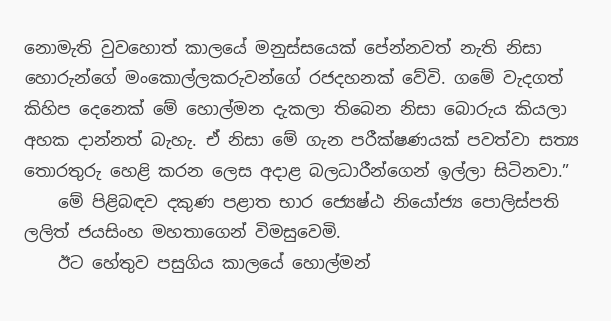නොමැති වුවහොත් කාලයේ මනුස්සයෙක් පේන්නවත් නැති නිසා හොරුන්ගේ මංකොල්ලකරුවන්ගේ රජදහනක් වේවි. ගමේ වැදගත් කිහිප දෙනෙක් මේ හොල්මන දැකලා තිබෙන නිසා බොරුය කියලා අහක දාන්නත් බැහැ. ඒ නිසා මේ ගැන පරීක්ෂණයක් පවත්වා සත්‍ය තොරතුරු හෙළි කරන ලෙස අදාළ බලධාරීන්ගෙන් ඉල්ලා සිටිනවා.”
    මේ පිළිබඳව දකුණ පළාත භාර ජ්‍යෙෂ්ඨ නියෝජ්‍ය පොලිස්පති ලලිත් ජයසිංහ මහතාගෙන් විමසුවෙමි.
    ඊට හේතුව පසුගිය කාලයේ හොල්මන්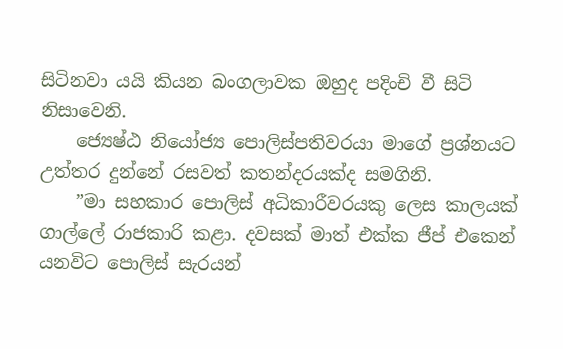සිටිනවා යයි කියන බංගලාවක ඔහුද පදිංචි වී සිටි නිසාවෙනි.
    ජ්‍යෙෂ්ඨ නියෝජ්‍ය පොලිස්පතිවරයා මාගේ ප්‍රශ්නයට උත්තර දුන්නේ රසවත් කතන්දරයක්ද සමගිනි.
    ”මා සහකාර පොලිස් අධිකාරීවරයකු ලෙස කාලයක් ගාල්ලේ රාජකාරි කළා. දවසක් මාත් එක්ක ජීප් එකෙන් යනවිට පොලිස් සැරයන්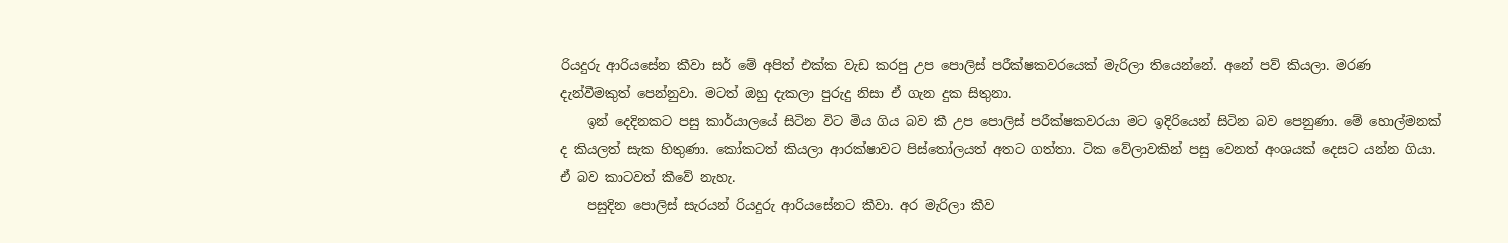රියදුරු ආරියසේන කීවා සර් මේ අපිත් එක්ක වැඩ කරපු උප පොලිස් පරීක්ෂකවරයෙක් මැරිලා තියෙන්නේ. අනේ පව් කියලා. මරණ දැන්වීමකුත් පෙන්නුවා. මටත් ඔහු දැකලා පුරුදු නිසා ඒ ගැන දුක සිතුනා.
    ඉන් දෙදිනකට පසු කාර්යාලයේ සිටින විට මිය ගිය බව කී උප පොලිස් පරීක්ෂකවරයා මට ඉදිරියෙන් සිටින බව පෙනුණා. මේ හොල්මනක් ද කියලත් සැක හිතුණා. කෝකටත් කියලා ආරක්ෂාවට පිස්තෝලයත් අතට ගත්තා. ටික වේලාවකින් පසු වෙනත් අංශයක් දෙසට යන්න ගියා. ඒ බව කාටවත් කීවේ නැහැ.
    පසුදින පොලිස් සැරයන් රියදුරු ආරියසේනට කීවා. අර මැරිලා කීව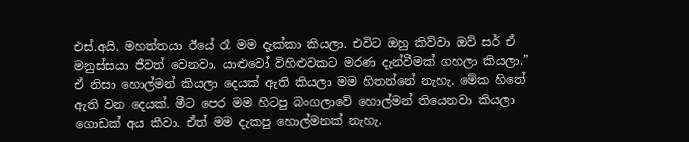එස්.අයි. මහත්තයා ඊයේ රෑ මම දැක්කා කියලා. එවිට ඔහු කිව්වා ඔව් සර් ඒ මනුස්සයා ජීවත් වෙනවා. යාළුවෝ විහිළුවකට මරණ දැන්වීමක් ගහලා කියලා.” ඒ නිසා හොල්මන් කියලා දෙයක් ඇති කියලා මම හිතන්නේ නැහැ. මේක හිතේ ඇති වන දෙයක්. මීට පෙර මම හිටපු බංගලාවේ හොල්මන් තියෙනවා කියලා ගොඩක් අය කීවා. ඒත් මම දැකපු හොල්මනක් නැහැ.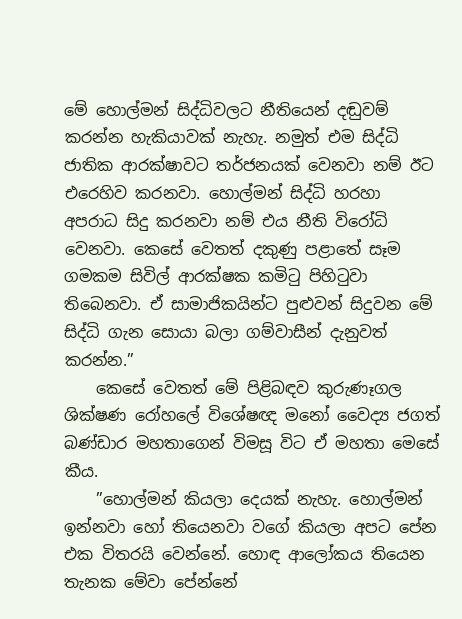මේ හොල්මන් සිද්ධිවලට නීතියෙන් දඬුවම් කරන්න හැකියාවක් නැහැ. නමුත් එම සිද්ධි ජාතික ආරක්ෂාවට තර්ජනයක් වෙනවා නම් ඊට එරෙහිව කරනවා. හොල්මන් සිද්ධි හරහා අපරාධ සිදු කරනවා නම් එය නීති විරෝධි වෙනවා. කෙසේ වෙතත් දකුණු පළාතේ සෑම ගමකම සිවිල් ආරක්ෂක කමිටු පිහිටුවා තිබෙනවා. ඒ සාමාජිකයින්ට පුළුවන් සිදුවන මේ සිද්ධි ගැන සොයා බලා ගම්වාසීන් දැනුවත් කරන්න.”
    කෙසේ වෙතත් මේ පිළිබඳව කුරුණෑගල ශික්ෂණ රෝහලේ විශේෂඥ මනෝ වෛද්‍ය ජගත් බණ්ඩාර මහතාගෙන් විමසූ විට ඒ මහතා මෙසේ කීය.
    ”හොල්මන් කියලා දෙයක් නැහැ. හොල්මන් ඉන්නවා හෝ තියෙනවා වගේ කියලා අපට පේන එක විතරයි වෙන්නේ. හොඳ ආලෝකය තියෙන තැනක මේවා පේන්නේ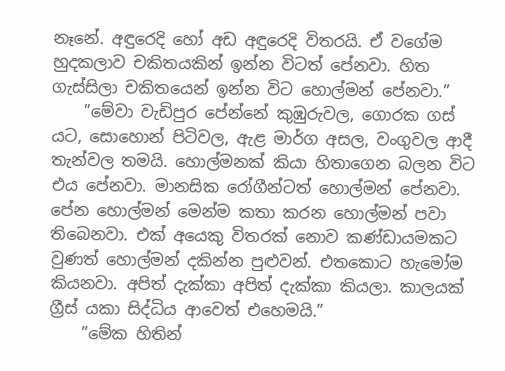නෑනේ. අඳුරෙදි හෝ අඩ අඳුරෙදි විතරයි. ඒ වගේම හුදකලාව චකිතයකින් ඉන්න විටත් පේනවා. හිත ගැස්සිලා චකිතයෙන් ඉන්න විට හොල්මන් පේනවා.”
    ”මේවා වැඩිපුර පේන්නේ කුඹුරුවල, ගොරක ගස් යට, සොහොන් පිටිවල, ඇළ මාර්ග අසල, වංගුවල ආදී තැන්වල තමයි. හොල්මනක් කියා හිතාගෙන බලන විට එය පේනවා. මානසික රෝගීන්ටත් හොල්මන් පේනවා. පේන හොල්මන් මෙන්ම කතා කරන හොල්මන් පවා තිබෙනවා. එක් අයෙකු විතරක් නොව කණ්ඩායමකට වුණත් හොල්මන් දකින්න පුළුවන්. එතකොට හැමෝම කියනවා. අපිත් දැක්කා අපිත් දැක්කා කියලා. කාලයක් ග්‍රීස් යකා සිද්ධිය ආවෙත් එහෙමයි.”
    ”මේක හිතින්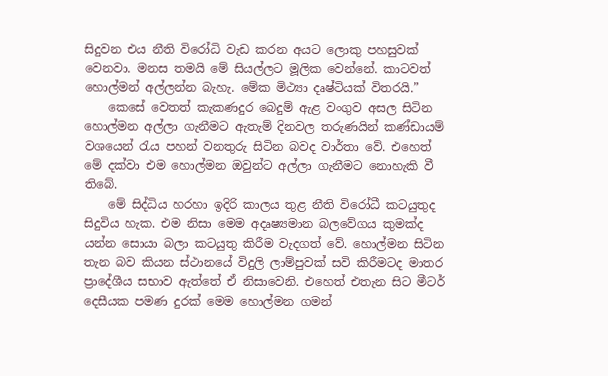සිදුවන එය නීති විරෝධි වැඩ කරන අයට ලොකු පහසුවක් වෙනවා. මනස තමයි මේ සියල්ලට මූලික වෙන්නේ. කාටවත් හොල්මන් අල්ලන්න බැහැ. මේක මිථ්‍යා දෘෂ්ටියක් විතරයි.”
    කෙසේ වෙතත් කැකණදුර බෙදුම් ඇළ වංගුව අසල සිටින හොල්මන අල්ලා ගැනීමට ඇතැම් දිනවල තරුණයින් කණ්ඩායම් වශයෙන් රැය පහන් වනතුරු සිටින බවද වාර්තා වේ. එහෙත් මේ දක්වා එම හොල්මන ඔවුන්ට අල්ලා ගැනීමට නොහැකි වී තිබේ.
    මේ සිද්ධිය හරහා ඉදිරි කාලය තුළ නීති විරෝධී කටයුතුද සිදුවිය හැක. එම නිසා මෙම අදෘෂ්‍යමාන බලවේගය කුමක්ද යන්න සොයා බලා කටයුතු කිරීම වැදගත් වේ. හොල්මන සිටින තැන බව කියන ස්ථානයේ විදුලි ලාම්පුවක් සවි කිරීමටද මාතර ප්‍රාදේශීය සභාව ඇත්තේ ඒ නිසාවෙනි. එහෙත් එතැන සිට මීටර් දෙසීයක පමණ දුරක් මෙම හොල්මන ගමන්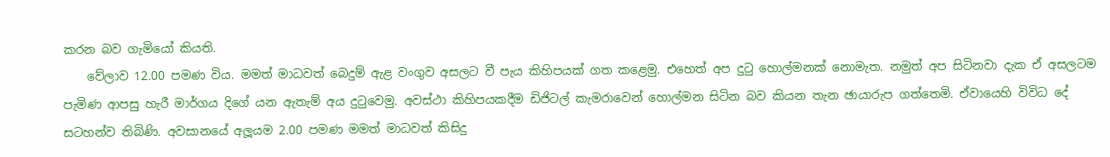කරන බව ගැමියෝ කියති.
    වේලාව 12.00 පමණ විය. මමත් මාධවත් බෙදුම් ඇළ වංගුව අසලට වී පැය කිහිපයක් ගත කළෙමු. එහෙත් අප දුටු හොල්මනක් නොමැත. නමුත් අප සිටිනවා දැක ඒ අසලටම පැමිණ ආපසු හැරී මාර්ගය දිගේ යන ඇතැම් අය දුටුවෙමු. අවස්ථා කිහිපයකදීම ඩිජිටල් කැමරාවෙන් හොල්මන සිටින බව කියන තැන ඡායාරුප ගත්තෙමි. ඒවායෙහි විවිධ දේ සටහන්ව තිබිණි. අවසානයේ අලූයම 2.00 පමණ මමත් මාධවත් කිසිදු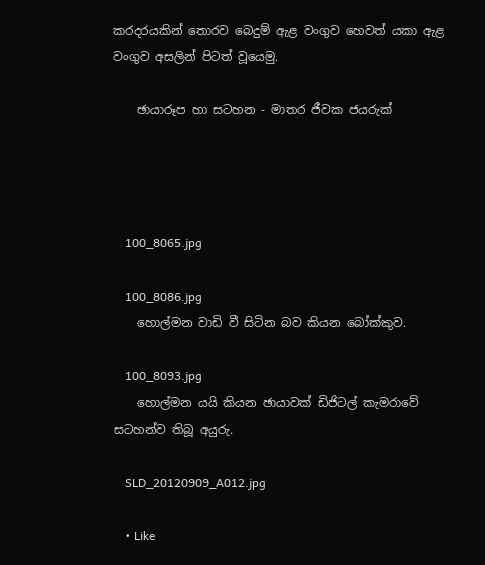කරදරයකින් තොරව බෙදුම් ඇළ වංගුව හෙවත් යකා ඇළ වංගුව අසලින් පිටත් වූයෙමු.

    ඡායාරූප හා සටහන - මාතර ජීවක ජයරුක්




    100_8065.jpg

    100_8086.jpg
    හොල්මන වාඩි වී සිටින බව කියන බෝක්කුව.

    100_8093.jpg
    හොල්මන යයි කියන ඡායාවක් ඩිජිටල් කැමරාවේ සටහන්ව තිබූ අයුරු.

    SLD_20120909_A012.jpg

    • Like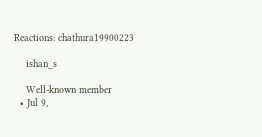Reactions: chathura19900223

    ishan_s

    Well-known member
  • Jul 9,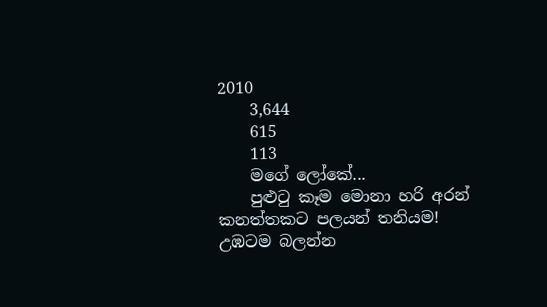2010
    3,644
    615
    113
    මගේ ලෝකේ...
    පුළුටු කෑම මොනා හරි අරන් කනත්තකට පලයන් තනියම! උඹටම බලන්න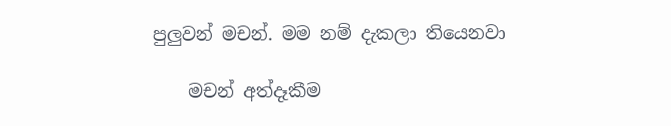පුලුවන් මචන්. මම නම් දැකලා තියෙනවා

    මචන් අත්දෑකීම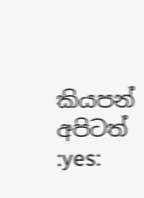කියපන් අපිටත් :yes: